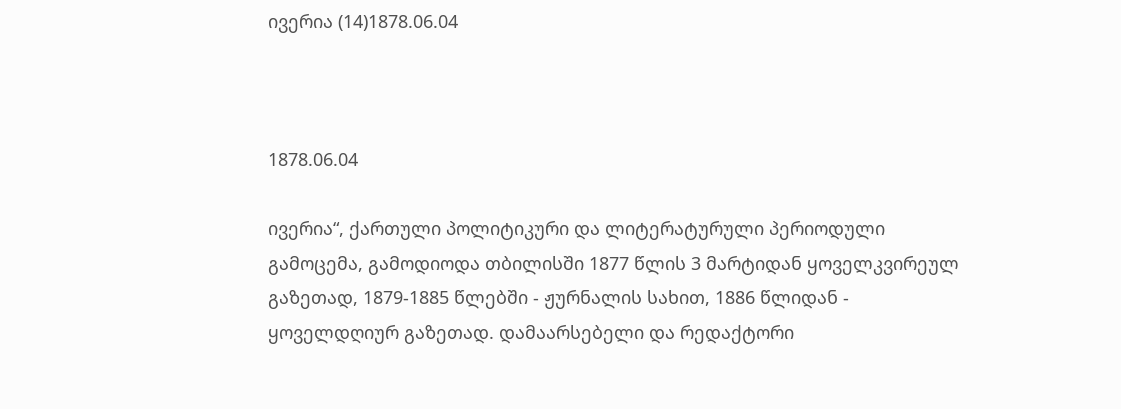ივერია (14)1878.06.04



1878.06.04

ივერია“, ქართული პოლიტიკური და ლიტერატურული პერიოდული გამოცემა, გამოდიოდა თბილისში 1877 წლის 3 მარტიდან ყოველკვირეულ გაზეთად, 1879-1885 წლებში - ჟურნალის სახით, 1886 წლიდან - ყოველდღიურ გაზეთად. დამაარსებელი და რედაქტორი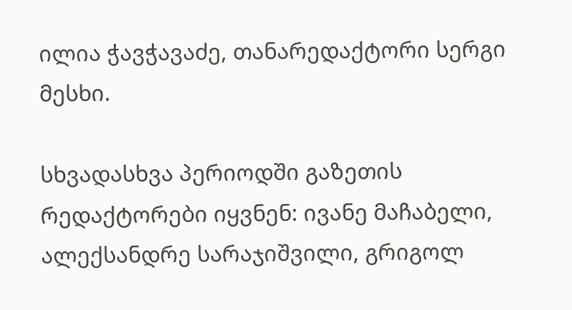ილია ჭავჭავაძე, თანარედაქტორი სერგი მესხი.

სხვადასხვა პერიოდში გაზეთის რედაქტორები იყვნენ: ივანე მაჩაბელი, ალექსანდრე სარაჯიშვილი, გრიგოლ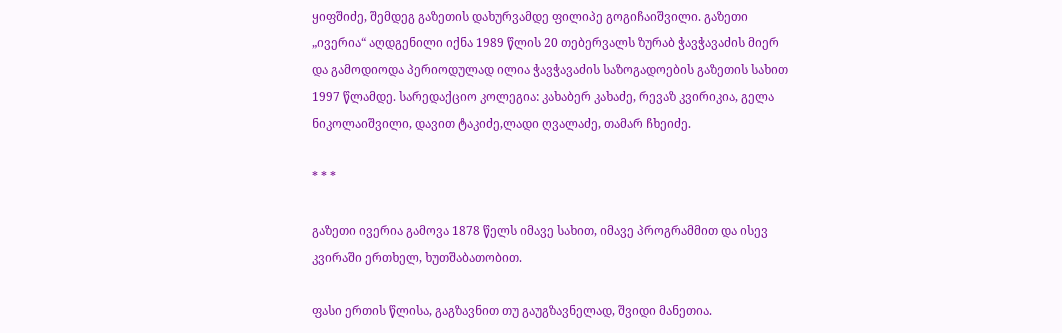ყიფშიძე, შემდეგ გაზეთის დახურვამდე ფილიპე გოგიჩაიშვილი. გაზეთი „ივერია“ აღდგენილი იქნა 1989 წლის 20 თებერვალს ზურაბ ჭავჭავაძის მიერ და გამოდიოდა პერიოდულად ილია ჭავჭავაძის საზოგადოების გაზეთის სახით 1997 წლამდე. სარედაქციო კოლეგია: კახაბერ კახაძე, რევაზ კვირიკია, გელა ნიკოლაიშვილი, დავით ტაკიძე,ლადი ღვალაძე, თამარ ჩხეიძე.

* * *

გაზეთი ივერია გამოვა 1878 წელს იმავე სახით, იმავე პროგრამმით და ისევ კვირაში ერთხელ, ხუთშაბათობით.

ფასი ერთის წლისა, გაგზავნით თუ გაუგზავნელად, შვიდი მანეთია.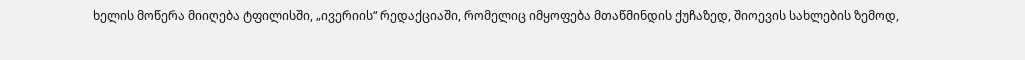ხელის მოწერა მიიღება ტფილისში, „ივერიის“ რედაქციაში, რომელიც იმყოფება მთაწმინდის ქუჩაზედ, შიოევის სახლების ზემოდ,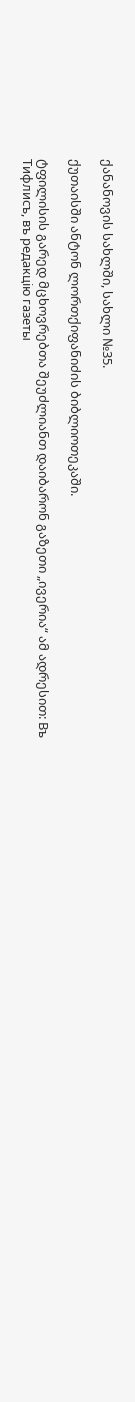ქანანოვის სახლში, სახლი №35.

ქუთაისში ანტონ ლორთქიფანიძის ბიბლიოთეკაში.

ტფილისის გარედ მცხოვრებთა შეუძლიანთ დაიბარონ გაზეთი „ივერია“ ამ ადრესით: Въ Тифлисъ, въ редакцiю газеты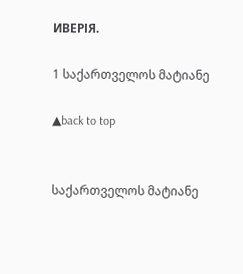ИВЕРІЯ.

1 საქართველოს მატიანე

▲back to top


საქართველოს მატიანე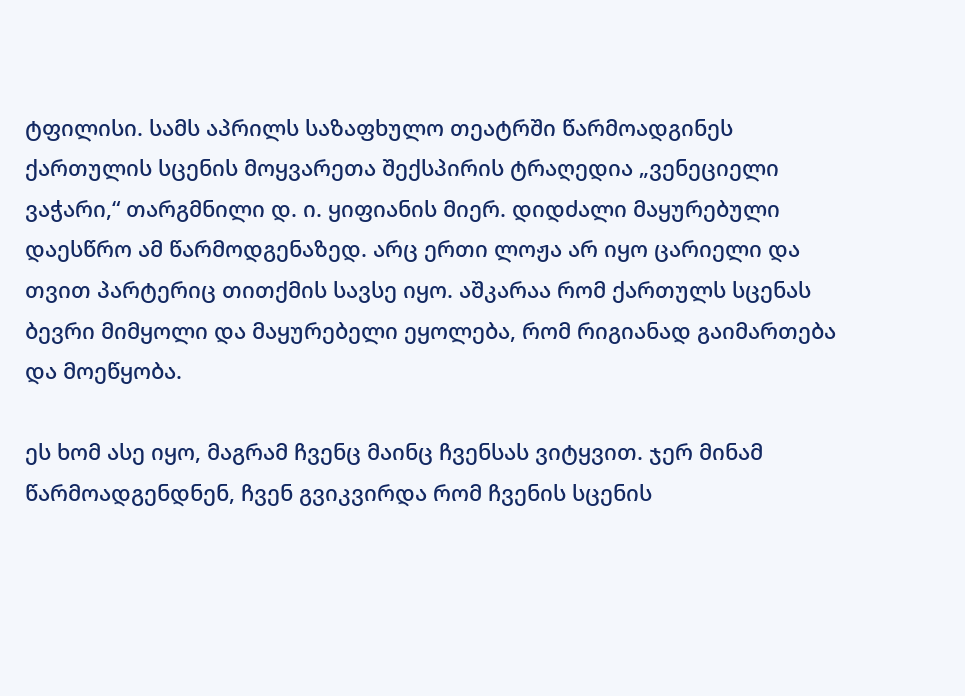ტფილისი. სამს აპრილს საზაფხულო თეატრში წარმოადგინეს ქართულის სცენის მოყვარეთა შექსპირის ტრაღედია „ვენეციელი ვაჭარი,“ თარგმნილი დ. ი. ყიფიანის მიერ. დიდძალი მაყურებული დაესწრო ამ წარმოდგენაზედ. არც ერთი ლოჟა არ იყო ცარიელი და თვით პარტერიც თითქმის სავსე იყო. აშკარაა რომ ქართულს სცენას ბევრი მიმყოლი და მაყურებელი ეყოლება, რომ რიგიანად გაიმართება და მოეწყობა.

ეს ხომ ასე იყო, მაგრამ ჩვენც მაინც ჩვენსას ვიტყვით. ჯერ მინამ წარმოადგენდნენ, ჩვენ გვიკვირდა რომ ჩვენის სცენის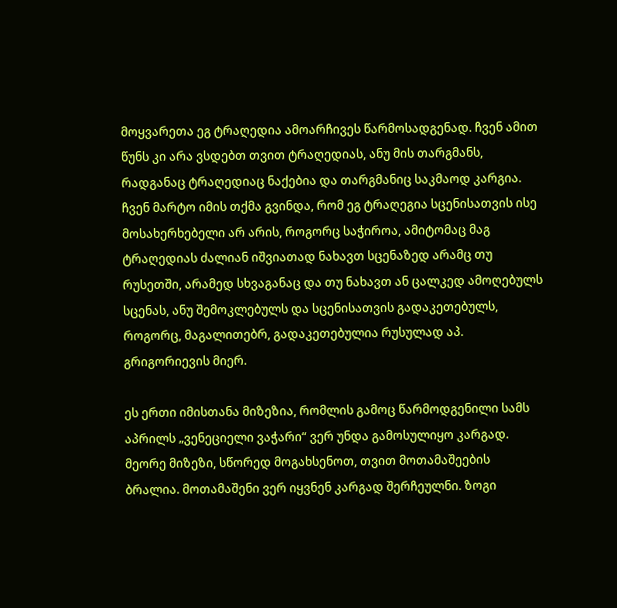მოყვარეთა ეგ ტრაღედია ამოარჩივეს წარმოსადგენად. ჩვენ ამით წუნს კი არა ვსდებთ თვით ტრაღედიას, ანუ მის თარგმანს, რადგანაც ტრაღედიაც ნაქებია და თარგმანიც საკმაოდ კარგია. ჩვენ მარტო იმის თქმა გვინდა, რომ ეგ ტრაღეგია სცენისათვის ისე მოსახერხებელი არ არის, როგორც საჭიროა, ამიტომაც მაგ ტრაღედიას ძალიან იშვიათად ნახავთ სცენაზედ არამც თუ რუსეთში, არამედ სხვაგანაც და თუ ნახავთ ან ცალკედ ამოღებულს სცენას, ანუ შემოკლებულს და სცენისათვის გადაკეთებულს, როგორც, მაგალითებრ, გადაკეთებულია რუსულად აპ. გრიგორიევის მიერ.

ეს ერთი იმისთანა მიზეზია, რომლის გამოც წარმოდგენილი სამს აპრილს „ვენეციელი ვაჭარი“ ვერ უნდა გამოსულიყო კარგად. მეორე მიზეზი, სწორედ მოგახსენოთ, თვით მოთამაშეების ბრალია. მოთამაშენი ვერ იყვნენ კარგად შერჩეულნი. ზოგი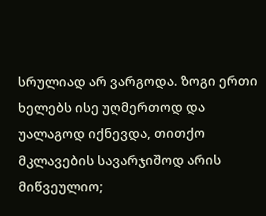სრულიად არ ვარგოდა. ზოგი ერთი ხელებს ისე უღმერთოდ და უალაგოდ იქნევდა, თითქო მკლავების სავარჯიშოდ არის მიწვეულიო;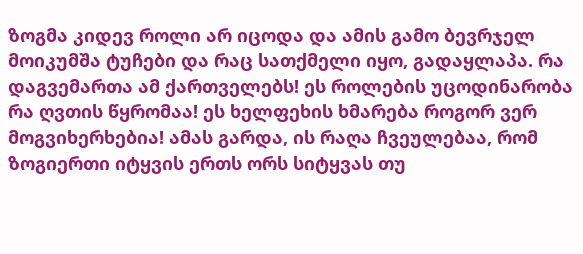ზოგმა კიდევ როლი არ იცოდა და ამის გამო ბევრჯელ მოიკუმშა ტუჩები და რაც სათქმელი იყო, გადაყლაპა. რა დაგვემართა ამ ქართველებს! ეს როლების უცოდინარობა რა ღვთის წყრომაა! ეს ხელფეხის ხმარება როგორ ვერ მოგვიხერხებია! ამას გარდა, ის რაღა ჩვეულებაა, რომ ზოგიერთი იტყვის ერთს ორს სიტყვას თუ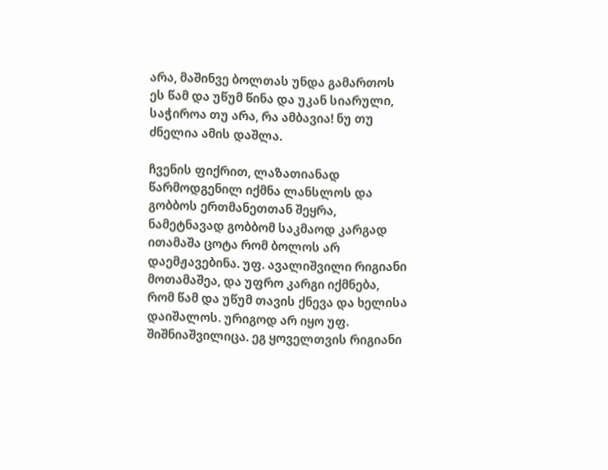არა, მაშინვე ბოლთას უნდა გამართოს ეს წამ და უწუმ წინა და უკან სიარული, საჭიროა თუ არა, რა ამბავია! ნუ თუ ძნელია ამის დაშლა.

ჩვენის ფიქრით, ლაზათიანად წარმოდგენილ იქმნა ლანსლოს და გობბოს ერთმანეთთან შეყრა, ნამეტნავად გობბომ საკმაოდ კარგად ითამაშა ცოტა რომ ბოლოს არ დაემჟავებინა. უფ. ავალიშვილი რიგიანი მოთამაშეა, და უფრო კარგი იქმნება, რომ წამ და უწუმ თავის ქნევა და ხელისა დაიშალოს. ურიგოდ არ იყო უფ. შიშნიაშვილიცა. ეგ ყოველთვის რიგიანი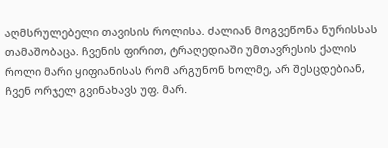აღმსრულებელი თავისის როლისა. ძალიან მოგვეწონა ნურისსას თამაშობაცა. ჩვენის ფირით, ტრაღედიაში უმთავრესის ქალის როლი მარი ყიფიანისას რომ არგუნონ ხოლმე, არ შესცდებიან, ჩვენ ორჯელ გვინახავს უფ. მარ.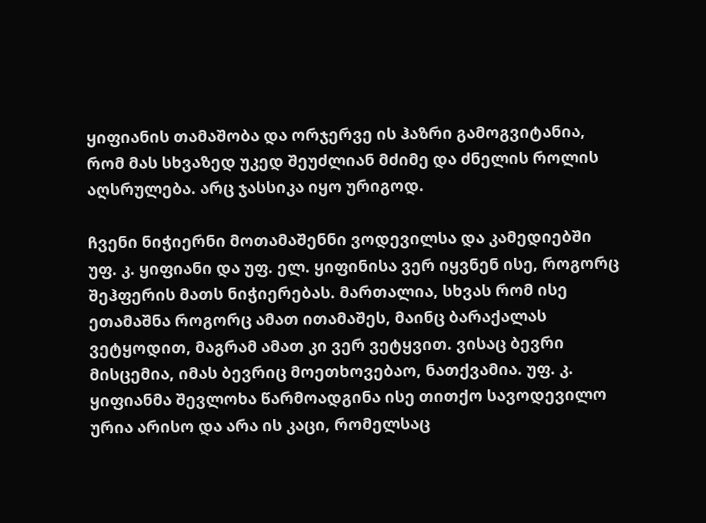ყიფიანის თამაშობა და ორჯერვე ის ჰაზრი გამოგვიტანია, რომ მას სხვაზედ უკედ შეუძლიან მძიმე და ძნელის როლის აღსრულება. არც ჯასსიკა იყო ურიგოდ.

ჩვენი ნიჭიერნი მოთამაშენნი ვოდევილსა და კამედიებში უფ. კ. ყიფიანი და უფ. ელ. ყიფინისა ვერ იყვნენ ისე, როგორც შეჰფერის მათს ნიჭიერებას. მართალია, სხვას რომ ისე ეთამაშნა როგორც ამათ ითამაშეს, მაინც ბარაქალას ვეტყოდით, მაგრამ ამათ კი ვერ ვეტყვით. ვისაც ბევრი მისცემია, იმას ბევრიც მოეთხოვებაო, ნათქვამია. უფ. კ. ყიფიანმა შევლოხა წარმოადგინა ისე თითქო სავოდევილო ურია არისო და არა ის კაცი, რომელსაც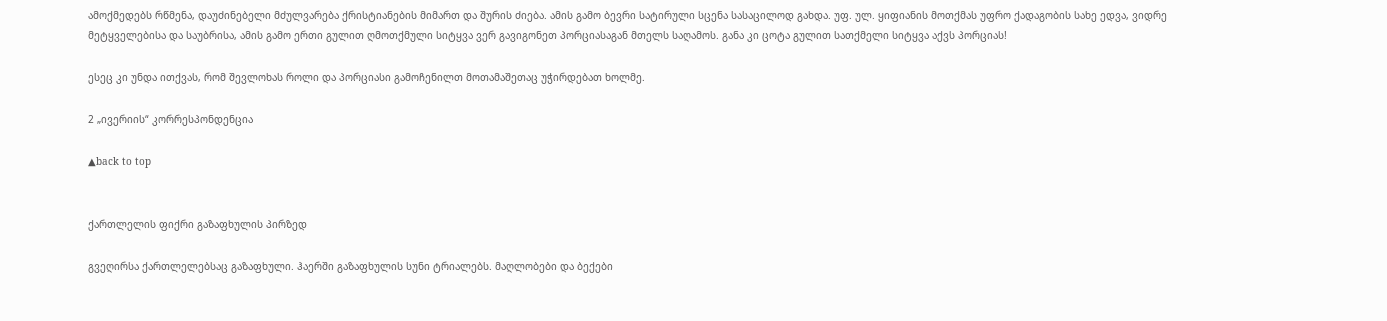ამოქმედებს რწმენა, დაუძინებელი მძულვარება ქრისტიანების მიმართ და შურის ძიება. ამის გამო ბევრი სატირული სცენა სასაცილოდ გახდა. უფ. ულ. ყიფიანის მოთქმას უფრო ქადაგობის სახე ედვა, ვიდრე მეტყველებისა და საუბრისა, ამის გამო ერთი გულით ღმოთქმული სიტყვა ვერ გავიგონეთ პორციასაგან მთელს საღამოს. განა კი ცოტა გულით სათქმელი სიტყვა აქვს პორციას!

ესეც კი უნდა ითქვას, რომ შევლოხას როლი და პორციასი გამოჩენილთ მოთამაშეთაც უჭირდებათ ხოლმე.

2 „ივერიის“ კორრესპონდენცია

▲back to top


ქართლელის ფიქრი გაზაფხულის პირზედ

გვეღირსა ქართლელებსაც გაზაფხული. ჰაერში გაზაფხულის სუნი ტრიალებს. მაღლობები და ბექები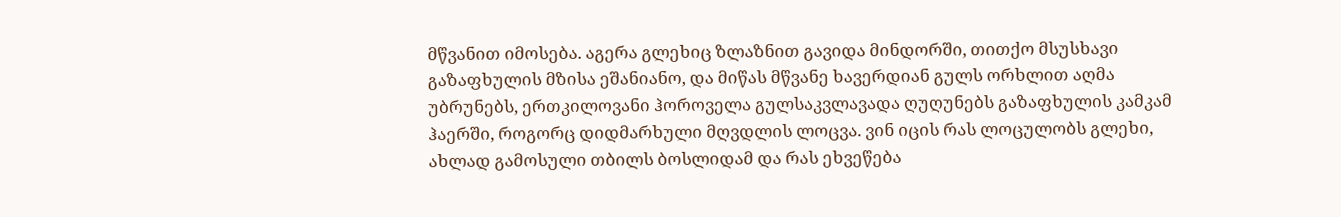მწვანით იმოსება. აგერა გლეხიც ზლაზნით გავიდა მინდორში, თითქო მსუსხავი გაზაფხულის მზისა ეშანიანო, და მიწას მწვანე ხავერდიან გულს ორხლით აღმა უბრუნებს, ერთკილოვანი ჰოროველა გულსაკვლავადა ღუღუნებს გაზაფხულის კამკამ ჰაერში, როგორც დიდმარხული მღვდლის ლოცვა. ვინ იცის რას ლოცულობს გლეხი, ახლად გამოსული თბილს ბოსლიდამ და რას ეხვეწება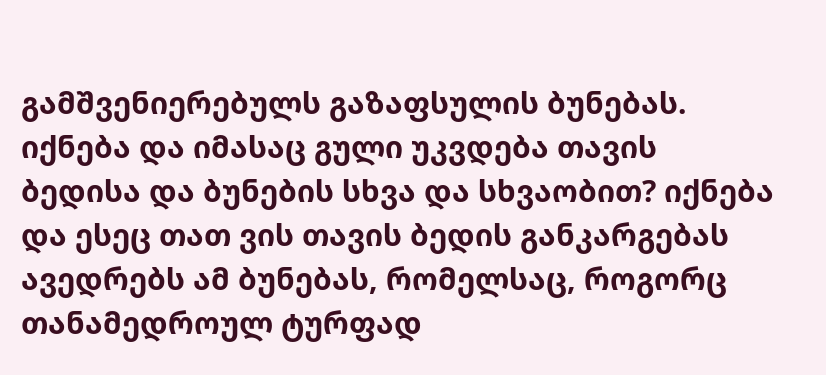გამშვენიერებულს გაზაფსულის ბუნებას. იქნება და იმასაც გული უკვდება თავის ბედისა და ბუნების სხვა და სხვაობით? იქნება და ესეც თათ ვის თავის ბედის განკარგებას ავედრებს ამ ბუნებას, რომელსაც, როგორც თანამედროულ ტურფად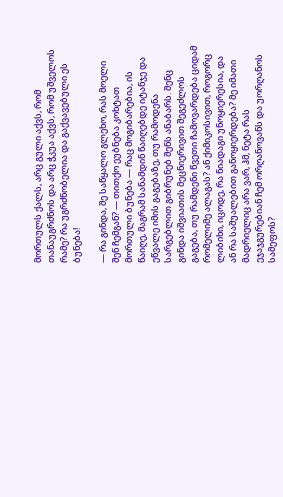მორთულს ქალს, არც გული აქვს, რომ თანაუგრძნოს და არც ჭკუა აქვს, რომ უშველოს რამე? რა უგრძნობელია და გაქვავებული ეს ბუნება!

— რა გინდა, შე საწყალო გლეხო, რას მოელი შენ ჩემგან? — თითქო ეუბნება კოხტათ მორთული ბუნება — რაც მოგიბარებია, ის წაიღე, მაგრამ სანამდინ წაიღებდე იტანჯე და ეწვალე იმის გაგებაზე, თუ რამოდენა სარგებლით გიბრუნებ შენს ანაბარს. შენც გინდა იშვიათის მეცნიერივით შეგეძლოს გაგება, თუ რამდენი წვეთი ჩამოვარდება ციდამ რომელიმე ალაგას? ან ქიმიკოსივით, როგორც ლიბიხი, იცოდე, რა ნიადაგი უნოყიერესია, და ან რა საშუალებით განოყიერდება? მე იმათი მადრიელიც არა ვარ, ჰმ, ნეტა რას ეჯაჯგურებიან ჩემ ორღანოვანს და უორღანოს სამეფოს?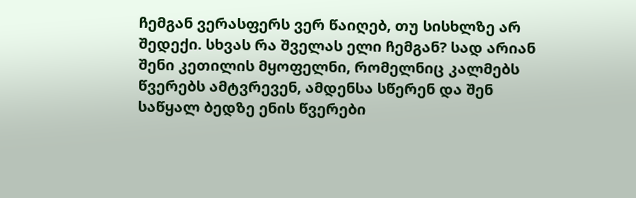ჩემგან ვერასფერს ვერ წაიღებ, თუ სისხლზე არ შედექი. სხვას რა შველას ელი ჩემგან? სად არიან შენი კეთილის მყოფელნი, რომელნიც კალმებს წვერებს ამტვრევენ, ამდენსა სწერენ და შენ საწყალ ბედზე ენის წვერები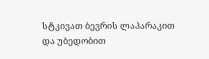სტკივათ ბევრის ლაპარაკით და უბედობით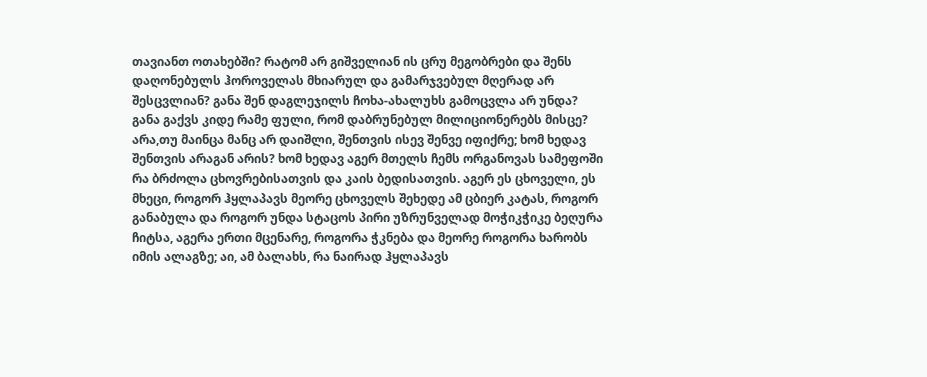თავიანთ ოთახებში? რატომ არ გიშველიან ის ცრუ მეგობრები და შენს დაღონებულს ჰოროველას მხიარულ და გამარჯვებულ მღერად არ შესცვლიან? განა შენ დაგლეჯილს ჩოხა-ახალუხს გამოცვლა არ უნდა? განა გაქვს კიდე რამე ფული, რომ დაბრუნებულ მილიციონერებს მისცე? არა,თუ მაინცა მანც არ დაიშლი, შენთვის ისევ შენვე იფიქრე; ხომ ხედავ შენთვის არაგან არის? ხომ ხედავ აგერ მთელს ჩემს ორგანოვას სამეფოში რა ბრძოლა ცხოვრებისათვის და კაის ბედისათვის. აგერ ეს ცხოველი, ეს მხეცი, როგორ ჰყლაპავს მეორე ცხოველს შეხედე ამ ცბიერ კატას, როგორ განაბულა და როგორ უნდა სტაცოს პირი უზრუნველად მოჭიკჭიკე ბეღურა ჩიტსა, აგერა ერთი მცენარე, როგორა ჭკნება და მეორე როგორა ხარობს იმის ალაგზე; აი, ამ ბალახს, რა ნაირად ჰყლაპავს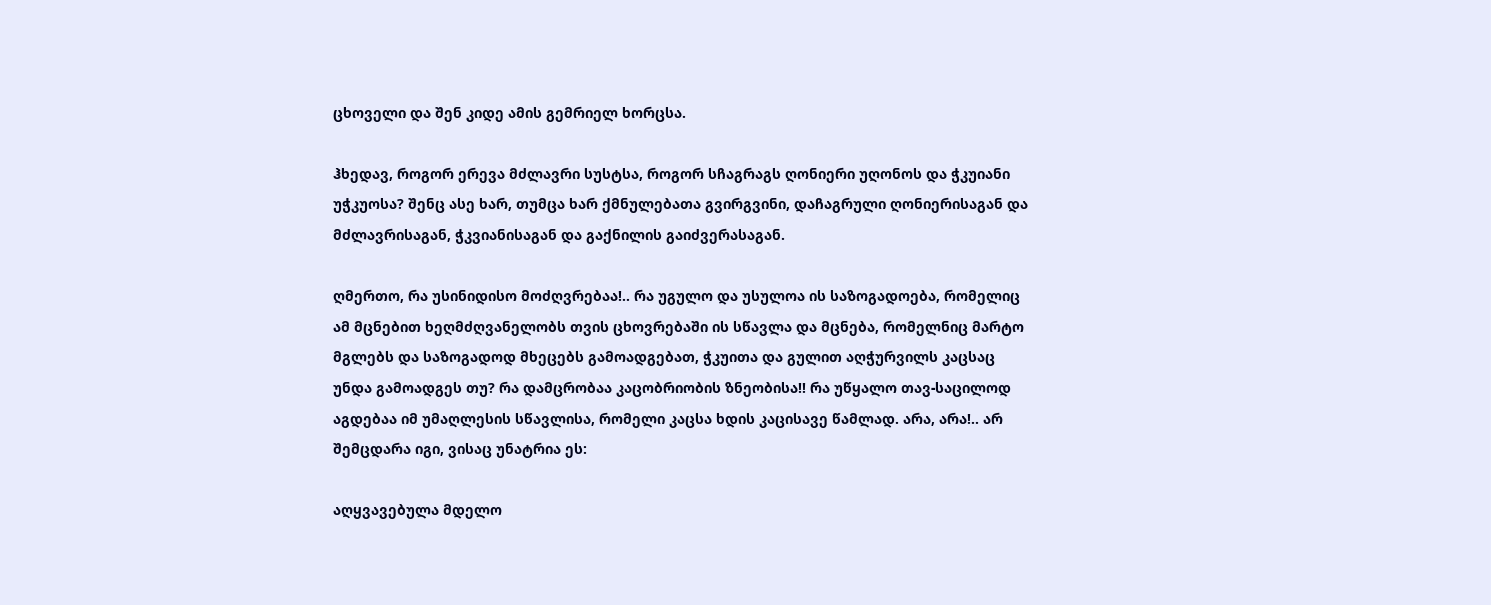ცხოველი და შენ კიდე ამის გემრიელ ხორცსა.

ჰხედავ, როგორ ერევა მძლავრი სუსტსა, როგორ სჩაგრაგს ღონიერი უღონოს და ჭკუიანი უჭკუოსა? შენც ასე ხარ, თუმცა ხარ ქმნულებათა გვირგვინი, დაჩაგრული ღონიერისაგან და მძლავრისაგან, ჭკვიანისაგან და გაქნილის გაიძვერასაგან.

ღმერთო, რა უსინიდისო მოძღვრებაა!.. რა უგულო და უსულოა ის საზოგადოება, რომელიც ამ მცნებით ხეღმძღვანელობს თვის ცხოვრებაში ის სწავლა და მცნება, რომელნიც მარტო მგლებს და საზოგადოდ მხეცებს გამოადგებათ, ჭკუითა და გულით აღჭურვილს კაცსაც უნდა გამოადგეს თუ? რა დამცრობაა კაცობრიობის ზნეობისა!! რა უწყალო თავ-საცილოდ აგდებაა იმ უმაღლესის სწავლისა, რომელი კაცსა ხდის კაცისავე წამლად. არა, არა!.. არ შემცდარა იგი, ვისაც უნატრია ეს:

აღყვავებულა მდელო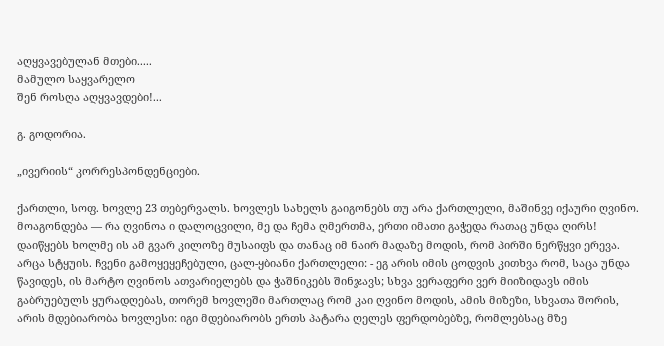აღყვავებულან მთები.....
მამულო საყვარელო
შენ როსღა აღყვავდები!...

გ. გოდორია.

„ივერიის“ კორრესპონდენციები.

ქართლი, სოფ. ხოვლე 23 თებერვალს. ხოვლეს სახელს გაიგონებს თუ არა ქართლელი, მაშინვე იქაური ღვინო. მოაგონდება — რა ღვინოა ი დალოცვილი, მე და ჩემა ღმერთმა, ერთი იმათი გაჭედა რათაც უნდა ღირს! დაიწყებს ხოლმე ის ამ გვარ კილოზე მუსაიფს და თანაც იმ ნაირ მადაზე მოდის, რომ პირში ნერწყვი ერევა. არცა სტყუის. ჩვენი გამოყეყეჩებული, ცალ-ყბიანი ქართლელი: - ეგ არის იმის ცოდვის კითხვა რომ, საცა უნდა წავიდეს, ის მარტო ღვინოს ათვარიელებს და ჭაშნიკებს შინჯავს; სხვა ვერაფერი ვერ მიიზიდავს იმის გაბრუებულს ყურადღებას, თორემ ხოვლეში მართლაც რომ კაი ღვინო მოდის, ამის მიზეზი, სხვათა შორის, არის მდებიარობა ხოვლესი: იგი მდებიარობს ერთს პატარა ღელეს ფერდობებზე, რომლებსაც მზე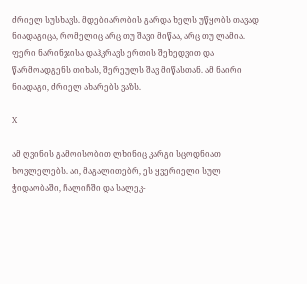ძრიელ სუსხავს. მდებიარობის გარდა ხელს უწყობს თავად ნიადაგიცა, რომელიც არც თუ შავი მიწაა, არც თუ ლამია. ფერი ნარინჯისა დაჰკრავს ერთის შეხედვით და წარმოადგენს თიხას, შერეულს შავ მიწასთან. ამ ნაირი ნიადაგი, ძრიელ ახარებს ვაზს.

X

ამ ღვინის გამოისობით ლხინიც კარგი სცოდნიათ ხოვლელებს. აი, მაგალითებრ, ეს ყვერიელი სულ ჭიდაობაში, ჩალიჩში და სალეკ-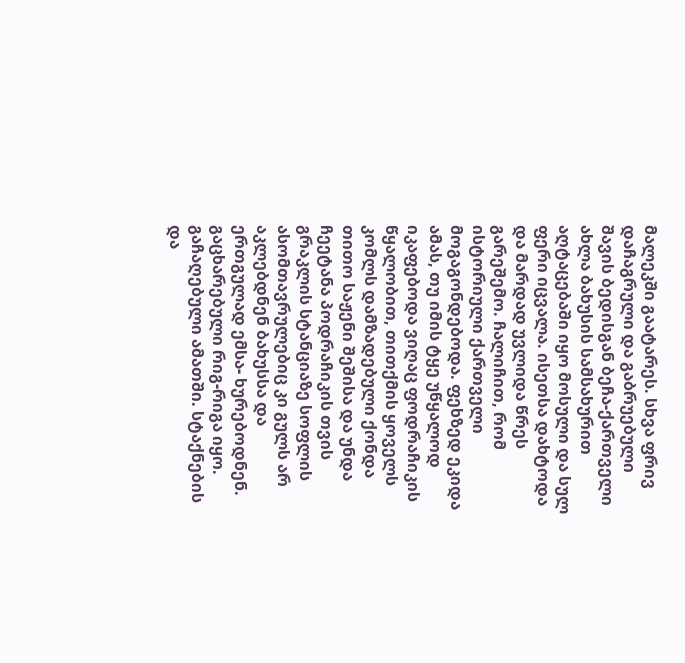მალეკში გაატარეს. სხვა ფრივ დაჩაგრული და გაბრუებული შავის ბედისგან ბეჩა-ქართველი ახლა ბახუსის სამსახურით აღტაცებაში იყო მოსული და სულ ფერი იცვალა. ისეთსა დახტოდა და მარდად უვლიდა წრეს გარეშემო. ჩალიჩით, რომ ისტორიული ქართველი მოგაგონდებოდა. ფეხზედ ეკიდა ამას, თუ იმის ტყე უწყალოდ იკაფებოდა ვიღაც ფოდრაჩიკის წყალობით, თითქმის ყოველს კომლს დამზადებული ქონდა თითო საჟენი შეშისა და უნდა ჩეეტანა პოდრაჩიკის თვის გრაკლის სტანციაზე სოფლის ასომთავრულებიც კი გულს არ აკლებდნენ ბახუსსა და ერთგულად ემსა- ხურებოდნენ. გაცხარებული რიგ-რიგა იყო. გაჩაღებული ამათში. სტაქნების და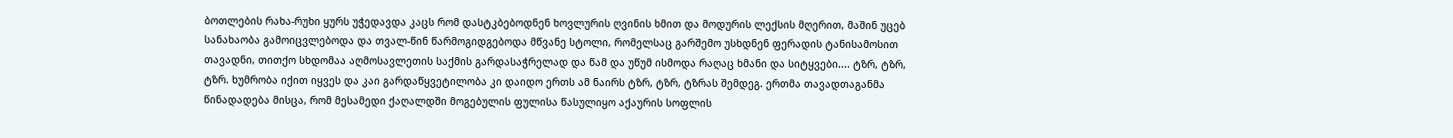ბოთლების რახა-რუხი ყურს უჭედავდა კაცს რომ დასტკბებოდნენ ხოვლურის ღვინის ხმით და მოდურის ლექსის მღერით, მაშინ უცებ სანახაობა გამოიცვლებოდა და თვალ-წინ წარმოგიდგებოდა მწვანე სტოლი, რომელსაც გარშემო უსხდნენ ფერადის ტანისამოსით თავადნი, თითქო სხდომაა აღმოსავლეთის საქმის გარდასაჭრელად და წამ და უწუმ ისმოდა რაღაც ხმანი და სიტყვები.... ტზრ, ტზრ, ტზრ. ხუმრობა იქით იყვეს და კაი გარდაწყვეტილობა კი დაიდო ერთს ამ ნაირს ტზრ, ტზრ, ტზრას შემდეგ. ერთმა თავადთაგანმა წინადადება მისცა, რომ მესამედი ქაღალდში მოგებულის ფულისა წასულიყო აქაურის სოფლის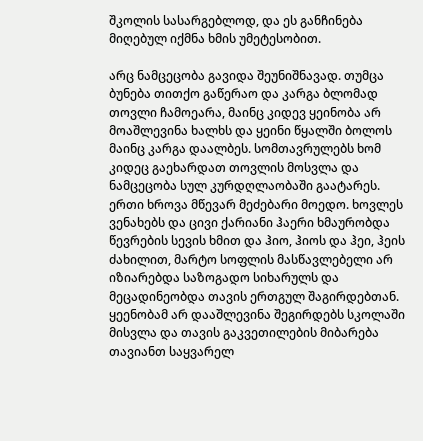შკოლის სასარგებლოდ, და ეს განჩინება მიღებულ იქმნა ხმის უმეტესობით.

არც ნამცეცობა გავიდა შეუნიშნავად. თუმცა ბუნება თითქო გაწერაო და კარგა ბლომად თოვლი ჩამოეარა, მაინც კიდევ ყეინობა არ მოაშლევინა ხალხს და ყეინი წყალში ბოლოს მაინც კარგა დაალბეს. სომთავრულებს ხომ კიდეც გაეხარდათ თოვლის მოსვლა და ნამცეცობა სულ კურდღლაობაში გაატარეს. ერთი ხროვა მწევარ მეძებარი მოედო. ხოვლეს ვენახებს და ცივი ქარიანი ჰაერი ხმაურობდა წევრების სევის ხმით და ჰიო, ჰიოს და ჰეი, ჰეის ძახილით, მარტო სოფლის მასწავლებელი არ იზიარებდა საზოგადო სიხარულს და მეცადინეობდა თავის ერთგულ შაგირდებთან. ყეენობამ არ დააშლევინა შეგირდებს სკოლაში მისვლა და თავის გაკვეთილების მიბარება თავიანთ საყვარელ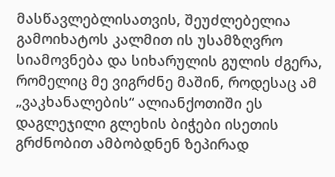მასწავლებლისათვის, შეუძლებელია გამოიხატოს კალმით ის უსამზღვრო სიამოვნება და სიხარულის გულის ძგერა, რომელიც მე ვიგრძნე მაშინ, როდესაც ამ „ვაკხანალების“ ალიანქოთიში ეს დაგლეჯილი გლეხის ბიჭები ისეთის გრძნობით ამბობდნენ ზეპირად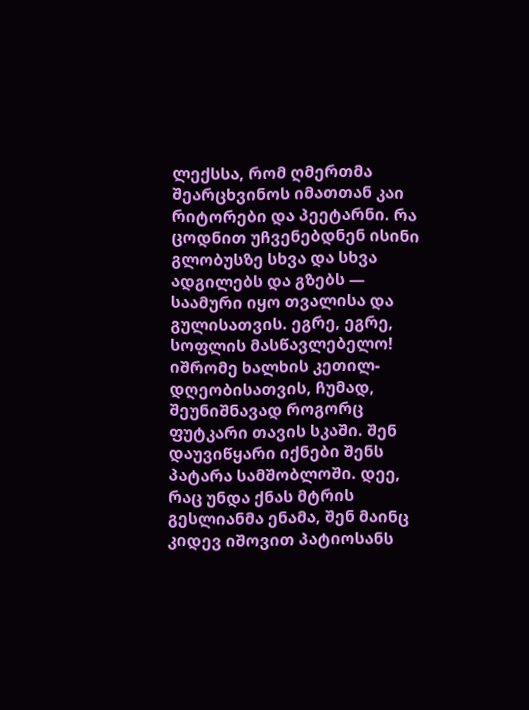ლექსსა, რომ ღმერთმა შეარცხვინოს იმათთან კაი რიტორები და პეეტარნი. რა ცოდნით უჩვენებდნენ ისინი გლობუსზე სხვა და სხვა ადგილებს და გზებს — საამური იყო თვალისა და გულისათვის. ეგრე, ეგრე, სოფლის მასწავლებელო! იშრომე ხალხის კეთილ-დღეობისათვის, ჩუმად, შეუნიშნავად როგორც ფუტკარი თავის სკაში. შენ დაუვიწყარი იქნები შენს პატარა სამშობლოში. დეე, რაც უნდა ქნას მტრის გესლიანმა ენამა, შენ მაინც კიდევ იშოვით პატიოსანს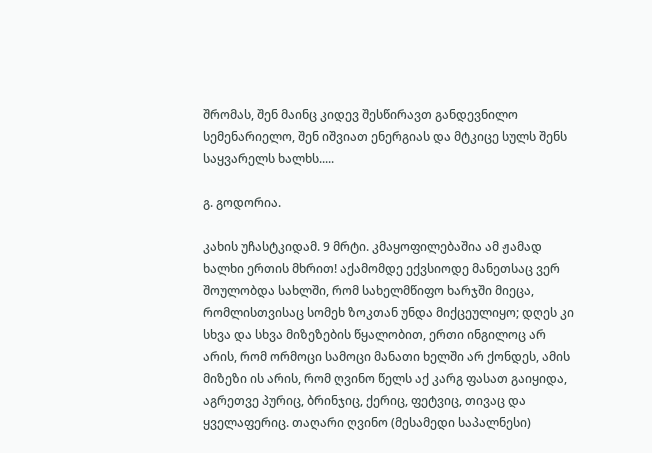შრომას, შენ მაინც კიდევ შესწირავთ განდევნილო სემენარიელო, შენ იშვიათ ენერგიას და მტკიცე სულს შენს საყვარელს ხალხს.....

გ. გოდორია.

კახის უჩასტკიდამ. 9 მრტი. კმაყოფილებაშია ამ ჟამად ხალხი ერთის მხრით! აქამომდე ექვსიოდე მანეთსაც ვერ შოულობდა სახლში, რომ სახელმწიფო ხარჯში მიეცა, რომლისთვისაც სომეხ ზოკთან უნდა მიქცეულიყო; დღეს კი სხვა და სხვა მიზეზების წყალობით, ერთი ინგილოც არ არის, რომ ორმოცი სამოცი მანათი ხელში არ ქონდეს, ამის მიზეზი ის არის, რომ ღვინო წელს აქ კარგ ფასათ გაიყიდა, აგრეთვე პურიც, ბრინჯიც, ქერიც, ფეტვიც, თივაც და ყველაფერიც. თაღარი ღვინო (მესამედი საპალნესი)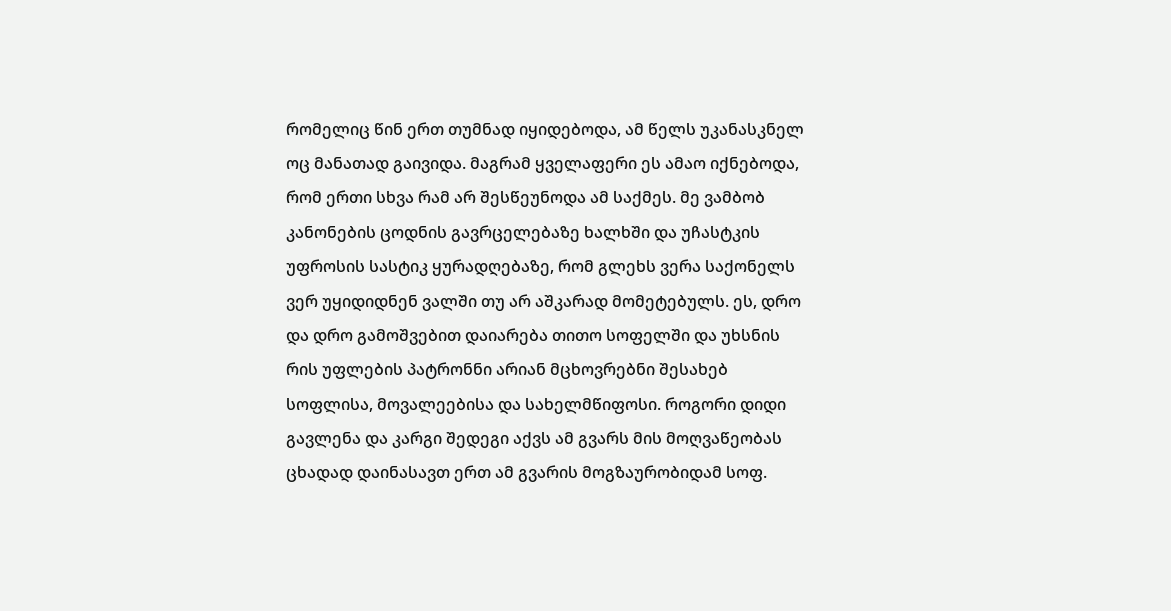რომელიც წინ ერთ თუმნად იყიდებოდა, ამ წელს უკანასკნელ ოც მანათად გაივიდა. მაგრამ ყველაფერი ეს ამაო იქნებოდა, რომ ერთი სხვა რამ არ შესწეუნოდა ამ საქმეს. მე ვამბობ კანონების ცოდნის გავრცელებაზე ხალხში და უჩასტკის უფროსის სასტიკ ყურადღებაზე, რომ გლეხს ვერა საქონელს ვერ უყიდიდნენ ვალში თუ არ აშკარად მომეტებულს. ეს, დრო და დრო გამოშვებით დაიარება თითო სოფელში და უხსნის რის უფლების პატრონნი არიან მცხოვრებნი შესახებ სოფლისა, მოვალეებისა და სახელმწიფოსი. როგორი დიდი გავლენა და კარგი შედეგი აქვს ამ გვარს მის მოღვაწეობას ცხადად დაინასავთ ერთ ამ გვარის მოგზაურობიდამ სოფ.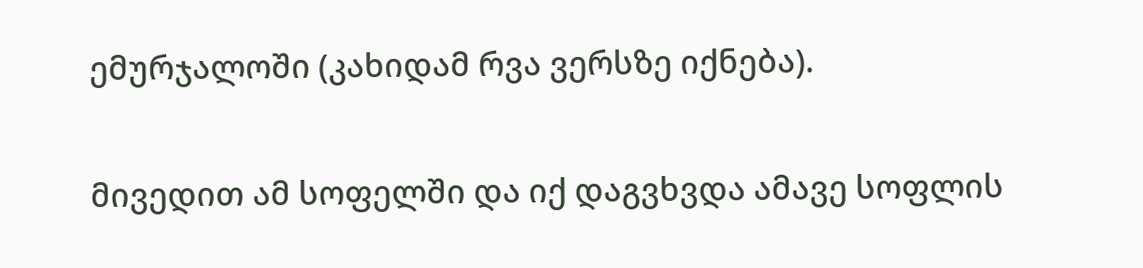ემურჯალოში (კახიდამ რვა ვერსზე იქნება).

მივედით ამ სოფელში და იქ დაგვხვდა ამავე სოფლის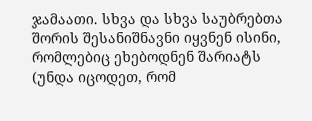ჯამაათი. სხვა და სხვა საუბრებთა შორის შესანიშნავნი იყვნენ ისინი, რომლებიც ეხებოდნენ შარიატს (უნდა იცოდეთ, რომ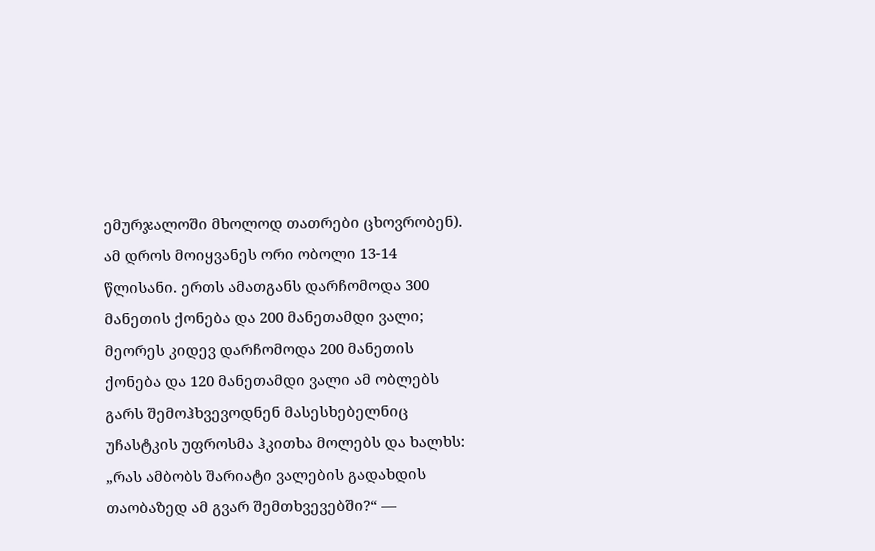ემურჯალოში მხოლოდ თათრები ცხოვრობენ). ამ დროს მოიყვანეს ორი ობოლი 13-14 წლისანი. ერთს ამათგანს დარჩომოდა 300 მანეთის ქონება და 200 მანეთამდი ვალი; მეორეს კიდევ დარჩომოდა 200 მანეთის ქონება და 120 მანეთამდი ვალი ამ ობლებს გარს შემოჰხვევოდნენ მასესხებელნიც უჩასტკის უფროსმა ჰკითხა მოლებს და ხალხს: „რას ამბობს შარიატი ვალების გადახდის თაობაზედ ამ გვარ შემთხვევებში?“ —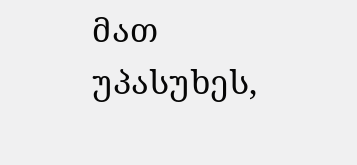მათ უპასუხეს,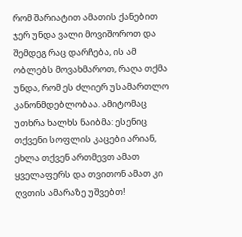რომ შარიატით ამათის ქანებით ჯერ უნდა ვალი მოვიშოროთ და შემდეგ რაც დარჩება, ის ამ ობლებს მოვახმაროთ, რაღა თქმა უნდა, რომ ეს ძლიერ უსამართლო კანონმდებლობაა. ამიტომაც უთხრა ხალხს ნაიბმა: ესენიც თქვენი სოფლის კაცები არიან, ეხლა თქვენ ართმევთ ამათ ყველაფერს და თვითონ ამათ კი ღვთის ამარაზე უშვებთ!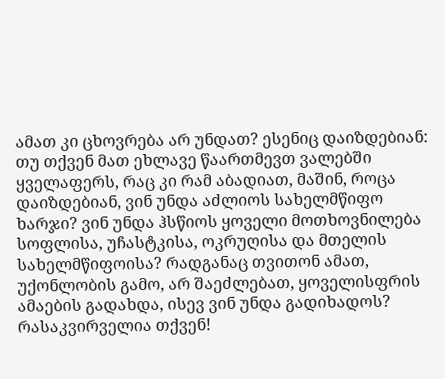ამათ კი ცხოვრება არ უნდათ? ესენიც დაიზდებიან: თუ თქვენ მათ ეხლავე წაართმევთ ვალებში ყველაფერს, რაც კი რამ აბადიათ, მაშინ, როცა დაიზდებიან, ვინ უნდა აძლიოს სახელმწიფო ხარჯი? ვინ უნდა ჰსწიოს ყოველი მოთხოვნილება სოფლისა, უჩასტკისა, ოკრუღისა და მთელის სახელმწიფოისა? რადგანაც თვითონ ამათ, უქონლობის გამო, არ შაეძლებათ, ყოველისფრის ამაების გადახდა, ისევ ვინ უნდა გადიხადოს? რასაკვირველია თქვენ!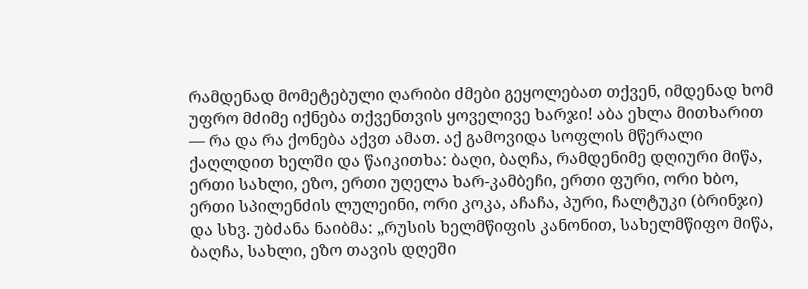რამდენად მომეტებული ღარიბი ძმები გეყოლებათ თქვენ, იმდენად ხომ უფრო მძიმე იქნება თქვენთვის ყოველივე ხარჯი! აბა ეხლა მითხარით — რა და რა ქონება აქვთ ამათ. აქ გამოვიდა სოფლის მწერალი ქაღლდით ხელში და წაიკითხა: ბაღი, ბაღჩა, რამდენიმე დღიური მიწა, ერთი სახლი, ეზო, ერთი უღელა ხარ-კამბეჩი, ერთი ფური, ორი ხბო, ერთი სპილენძის ლულეინი, ორი კოკა, აჩაჩა, პური, ჩალტუკი (ბრინჯი) და სხვ. უბძანა ნაიბმა: „რუსის ხელმწიფის კანონით, სახელმწიფო მიწა, ბაღჩა, სახლი, ეზო თავის დღეში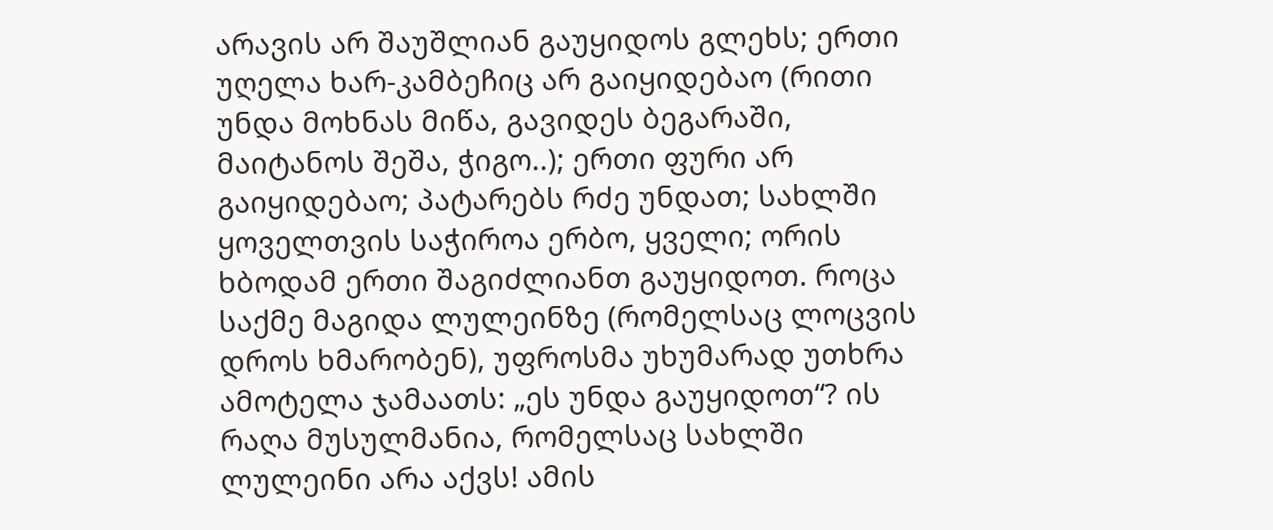არავის არ შაუშლიან გაუყიდოს გლეხს; ერთი უღელა ხარ-კამბეჩიც არ გაიყიდებაო (რითი უნდა მოხნას მიწა, გავიდეს ბეგარაში, მაიტანოს შეშა, ჭიგო..); ერთი ფური არ გაიყიდებაო; პატარებს რძე უნდათ; სახლში ყოველთვის საჭიროა ერბო, ყველი; ორის ხბოდამ ერთი შაგიძლიანთ გაუყიდოთ. როცა საქმე მაგიდა ლულეინზე (რომელსაც ლოცვის დროს ხმარობენ), უფროსმა უხუმარად უთხრა ამოტელა ჯამაათს: „ეს უნდა გაუყიდოთ“? ის რაღა მუსულმანია, რომელსაც სახლში ლულეინი არა აქვს! ამის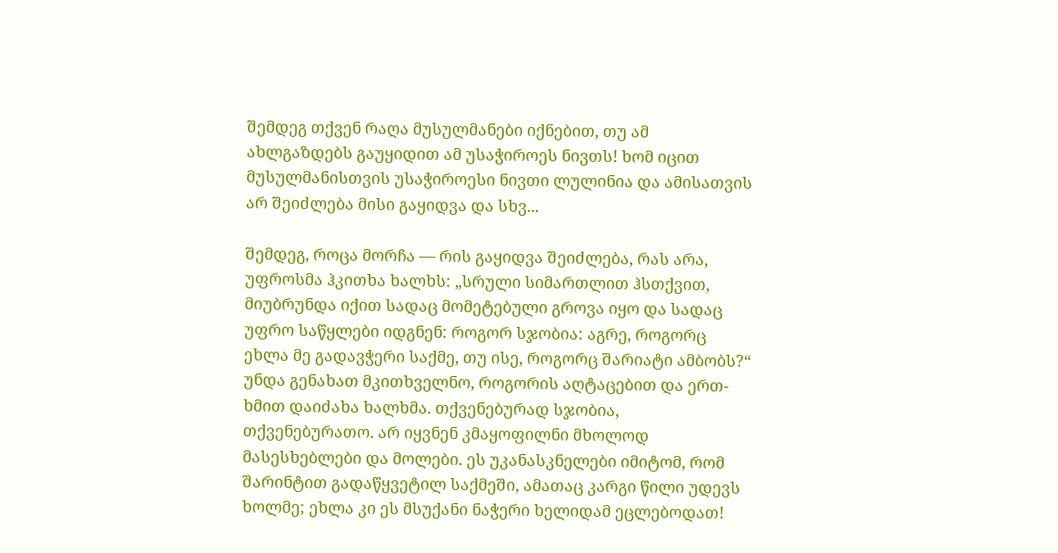შემდეგ თქვენ რაღა მუსულმანები იქნებით, თუ ამ ახლგაზდებს გაუყიდით ამ უსაჭიროეს ნივთს! ხომ იცით მუსულმანისთვის უსაჭიროესი ნივთი ლულინია და ამისათვის არ შეიძლება მისი გაყიდვა და სხვ...

შემდეგ, როცა მორჩა — რის გაყიდვა შეიძლება, რას არა, უფროსმა ჰკითხა ხალხს: „სრული სიმართლით ჰსთქვით, მიუბრუნდა იქით სადაც მომეტებული გროვა იყო და სადაც უფრო საწყლები იდგნენ: როგორ სჯობია: აგრე, როგორც ეხლა მე გადავჭერი საქმე, თუ ისე, როგორც შარიატი ამბობს?“ უნდა გენახათ მკითხველნო, როგორის აღტაცებით და ერთ-ხმით დაიძახა ხალხმა. თქვენებურად სჯობია, თქვენებურათო. არ იყვნენ კმაყოფილნი მხოლოდ მასესხებლები და მოლები. ეს უკანასკნელები იმიტომ, რომ შარინტით გადაწყვეტილ საქმეში, ამათაც კარგი წილი უდევს ხოლმე; ეხლა კი ეს მსუქანი ნაჭერი ხელიდამ ეცლებოდათ!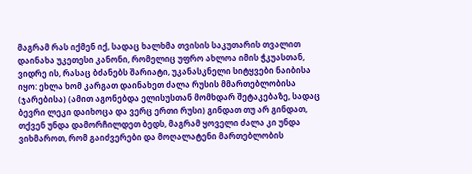მაგრამ რას იქმენ იქ, სადაც ხალხმა თვისის საკუთარის თვალით დაინახა უკეთესი კანონი, რომელიც უფრო ახლოა იმის ჭკუასთან, ვიდრე ის, რასაც ბძანებს შარიატი, უკანასკნელი სიტყვები ნაიბისა იყო: ეხლა ხომ კარგათ დაინახეთ ძალა რუსის მმართებლობისა (ჯარებისა) (ამით აგონებდა ელისუსთან მომხდარ შეტაკებაზე, სადაც ბევრი ლეკი დაიხოცა და ვერც ერთი რუსი) გინდათ თუ არ გინდათ, თქვენ უნდა დამორჩილდეთ ბედს, მაგრამ ყოველი ძალა კი უნდა ვიხმაროთ, რომ გაიძვერები და მოღალატენი მართებლობის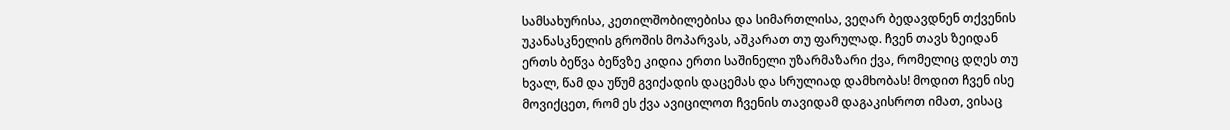სამსახურისა, კეთილშობილებისა და სიმართლისა, ვეღარ ბედავდნენ თქვენის უკანასკნელის გროშის მოპარვას, აშკარათ თუ ფარულად. ჩვენ თავს ზეიდან ერთს ბეწვა ბეწვზე კიდია ერთი საშინელი უზარმაზარი ქვა, რომელიც დღეს თუ ხვალ, წამ და უწუმ გვიქადის დაცემას და სრულიად დამხობას! მოდით ჩვენ ისე მოვიქცეთ, რომ ეს ქვა ავიცილოთ ჩვენის თავიდამ დაგაკისროთ იმათ, ვისაც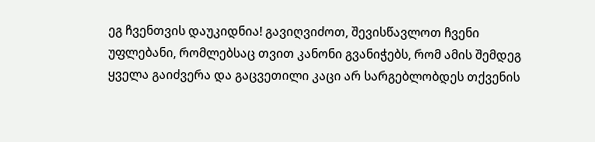ეგ ჩვენთვის დაუკიდნია! გავიღვიძოთ, შევისწავლოთ ჩვენი უფლებანი, რომლებსაც თვით კანონი გვანიჭებს, რომ ამის შემდეგ ყველა გაიძვერა და გაცვეთილი კაცი არ სარგებლობდეს თქვენის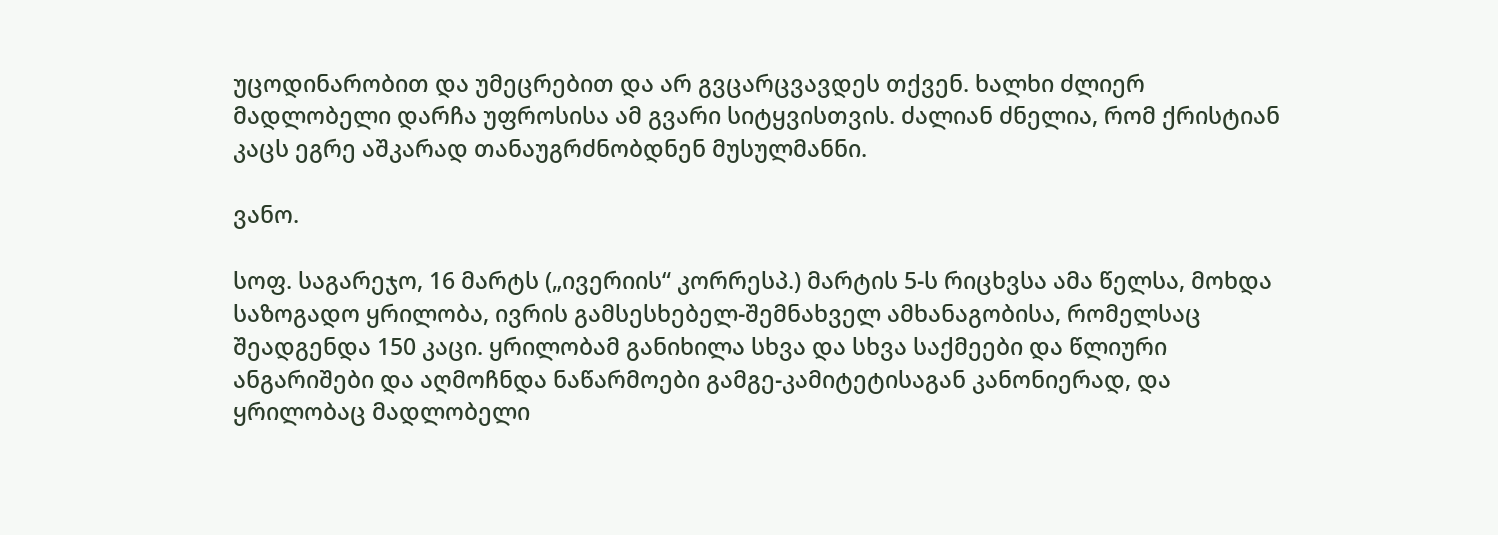უცოდინარობით და უმეცრებით და არ გვცარცვავდეს თქვენ. ხალხი ძლიერ მადლობელი დარჩა უფროსისა ამ გვარი სიტყვისთვის. ძალიან ძნელია, რომ ქრისტიან კაცს ეგრე აშკარად თანაუგრძნობდნენ მუსულმანნი.

ვანო.

სოფ. საგარეჯო, 16 მარტს („ივერიის“ კორრესპ.) მარტის 5-ს რიცხვსა ამა წელსა, მოხდა საზოგადო ყრილობა, ივრის გამსესხებელ-შემნახველ ამხანაგობისა, რომელსაც შეადგენდა 150 კაცი. ყრილობამ განიხილა სხვა და სხვა საქმეები და წლიური ანგარიშები და აღმოჩნდა ნაწარმოები გამგე-კამიტეტისაგან კანონიერად, და ყრილობაც მადლობელი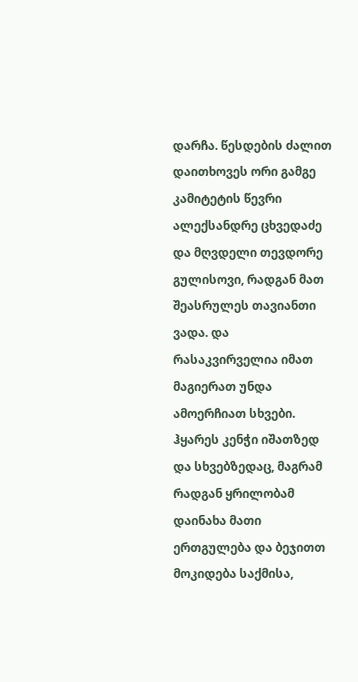დარჩა. წესდების ძალით დაითხოვეს ორი გამგე კამიტეტის წევრი ალექსანდრე ცხვედაძე და მღვდელი თევდორე გულისოვი, რადგან მათ შეასრულეს თავიანთი ვადა. და რასაკვირველია იმათ მაგიერათ უნდა ამოერჩიათ სხვები. ჰყარეს კენჭი იშათზედ და სხვებზედაც, მაგრამ რადგან ყრილობამ დაინახა მათი ერთგულება და ბეჯითთ მოკიდება საქმისა,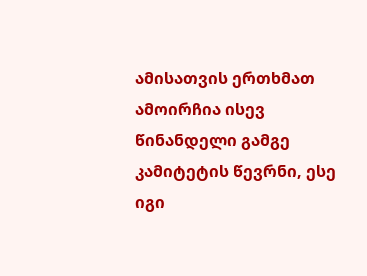ამისათვის ერთხმათ ამოირჩია ისევ წინანდელი გამგე კამიტეტის წევრნი, ესე იგი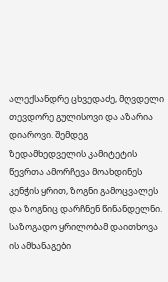ალექსანდრე ცხვედაძე, მღვდელი თევდორე გულისოვი და აზარია დიაროვი. შემდეგ ზედამხედველის კამიტეტის წევრთა ამორჩევა მოახდინეს კენჭის ყრით, ზოგნი გამოცვალეს და ზოგნიც დარჩნენ წინანდელნი. საზოგადო ყრილობამ დაითხოვა ის ამხანაგები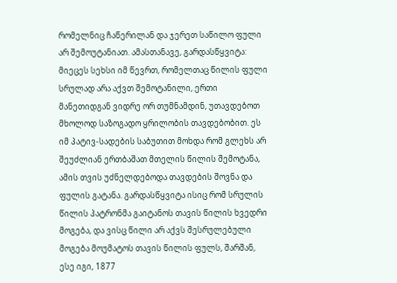რომელნიც ჩაწერილან და ჯერეთ საწილო ფული არ შემოუტანიათ. ამასთანავე, გარდასწყვიტა: მიეცეს სეხსი იმ წევრთ, რომელთაც წილის ფული სრულად არა აქვთ შემოტანილი, ერთი მანეთიდგან ვიდრე ორ თუმნამდინ, უთავდებოთ მხოლოდ საზოგადო ყრილობის თავდებობით. ეს იმ პატივ-სადების საბუთით მოხდა რომ გლეხს არ შეუძლიან ერთბაშათ მთელის წილის შემოტანა, ამის თვის უძნელდებოდა თავდების შოვნა და ფულის გატანა. გარდასწყვიტა ისიც რომ სრულის წილის პატრონმა გაიტანოს თავის წილის ხვედრი მოგება, და ვისც წილი არ აქვს შესრულებული მოგება მოუმატოს თავის წილის ფულს, შარშან, ესე იგი, 1877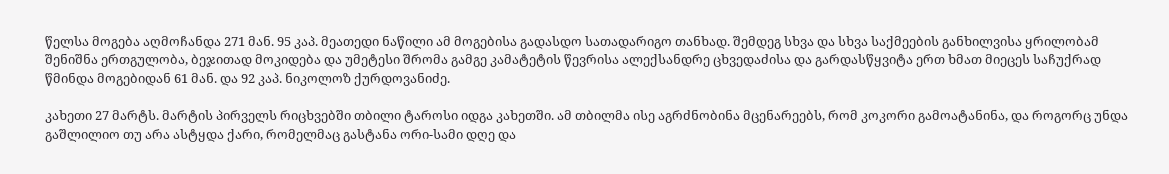წელსა მოგება აღმოჩანდა 271 მან. 95 კაპ. მეათედი ნაწილი ამ მოგებისა გადასდო სათადარიგო თანხად. შემდეგ სხვა და სხვა საქმეების განხილვისა ყრილობამ შენიშნა ერთგულობა, ბეჯითად მოკიდება და უმეტესი შრომა გამგე კამატეტის წევრისა ალექსანდრე ცხვედაძისა და გარდასწყვიტა ერთ ხმათ მიეცეს საჩუქრად წმინდა მოგებიდან 61 მან. და 92 კაპ. ნიკოლოზ ქურდოვანიძე.

კახეთი 27 მარტს. მარტის პირველს რიცხვებში თბილი ტაროსი იდგა კახეთში. ამ თბილმა ისე აგრძნობინა მცენარეებს, რომ კოკორი გამოატანინა, და როგორც უნდა გაშლილიო თუ არა ასტყდა ქარი, რომელმაც გასტანა ორი-სამი დღე და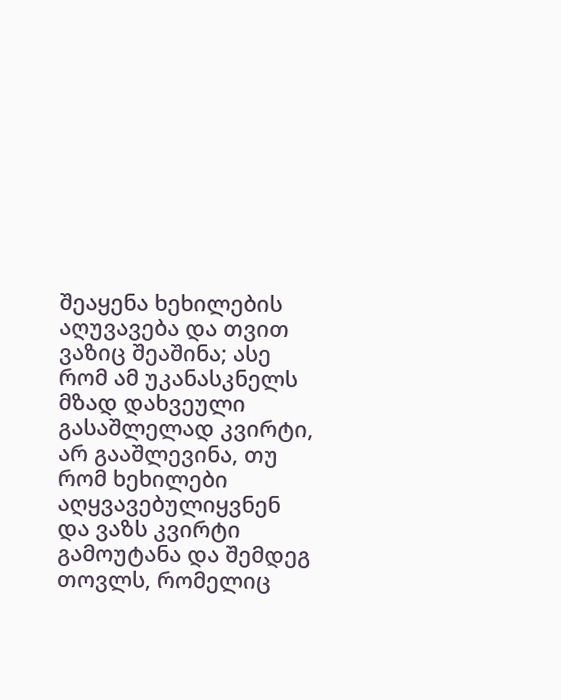შეაყენა ხეხილების აღუვავება და თვით ვაზიც შეაშინა; ასე რომ ამ უკანასკნელს მზად დახვეული გასაშლელად კვირტი, არ გააშლევინა, თუ რომ ხეხილები აღყვავებულიყვნენ და ვაზს კვირტი გამოუტანა და შემდეგ თოვლს, რომელიც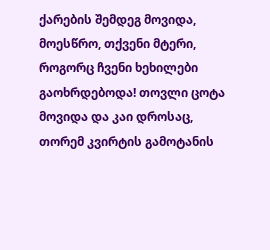ქარების შემდეგ მოვიდა, მოესწრო, თქვენი მტერი, როგორც ჩვენი ხეხილები გაოხრდებოდა! თოვლი ცოტა მოვიდა და კაი დროსაც, თორემ კვირტის გამოტანის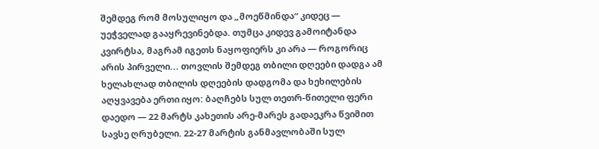შემდეგ რომ მოსულიყო და „მოეწმინდა“ კიდეც — უეჭველად გააყრევინებდა. თუმცა კიდევ გამოიტანდა კვირტსა, მაგრამ იგეთს ნაყოფიერს კი არა — როგორიც არის პირველი... თოვლის შემდეგ თბილი დღეები დადგა ამ ხელახლად თბილის დღეების დადგომა და ხეხილების აღყვავება ერთი იყო: ბაღჩებს სულ თეთრ-წითელი ფერი დაედო — 22 მარტს კახეთის არე-მარეს გადაეკრა წვიმით სავსე ღრუბელი. 22-27 მარტის განმავლობაში სულ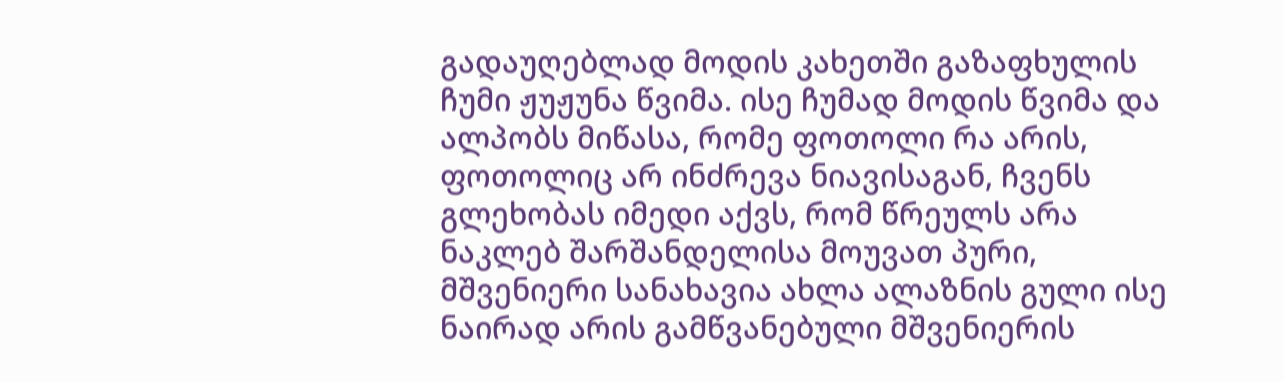გადაუღებლად მოდის კახეთში გაზაფხულის ჩუმი ჟუჟუნა წვიმა. ისე ჩუმად მოდის წვიმა და ალპობს მიწასა, რომე ფოთოლი რა არის, ფოთოლიც არ ინძრევა ნიავისაგან, ჩვენს გლეხობას იმედი აქვს, რომ წრეულს არა ნაკლებ შარშანდელისა მოუვათ პური, მშვენიერი სანახავია ახლა ალაზნის გული ისე ნაირად არის გამწვანებული მშვენიერის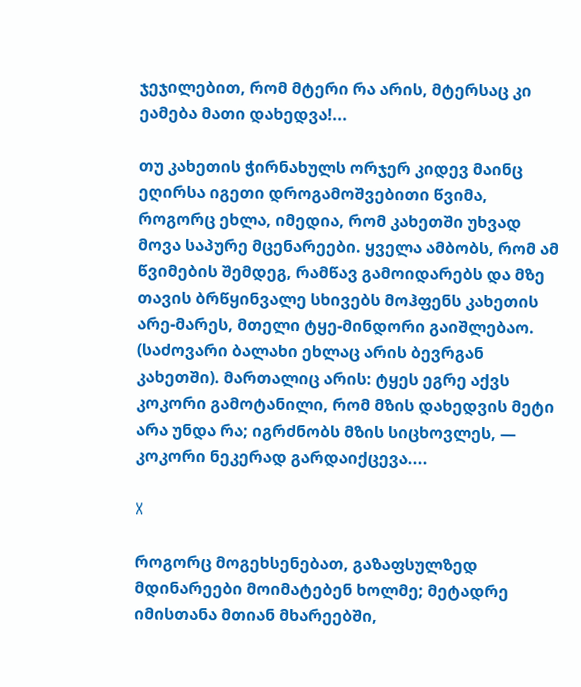ჯეჯილებით, რომ მტერი რა არის, მტერსაც კი ეამება მათი დახედვა!...

თუ კახეთის ჭირნახულს ორჯერ კიდევ მაინც ეღირსა იგეთი დროგამოშვებითი წვიმა, როგორც ეხლა, იმედია, რომ კახეთში უხვად მოვა საპურე მცენარეები. ყველა ამბობს, რომ ამ წვიმების შემდეგ, რამწავ გამოიდარებს და მზე თავის ბრწყინვალე სხივებს მოჰფენს კახეთის არე-მარეს, მთელი ტყე-მინდორი გაიშლებაო. (საძოვარი ბალახი ეხლაც არის ბევრგან კახეთში). მართალიც არის: ტყეს ეგრე აქვს კოკორი გამოტანილი, რომ მზის დახედვის მეტი არა უნდა რა; იგრძნობს მზის სიცხოვლეს, — კოკორი ნეკერად გარდაიქცევა....

X

როგორც მოგეხსენებათ, გაზაფსულზედ მდინარეები მოიმატებენ ხოლმე; მეტადრე იმისთანა მთიან მხარეებში,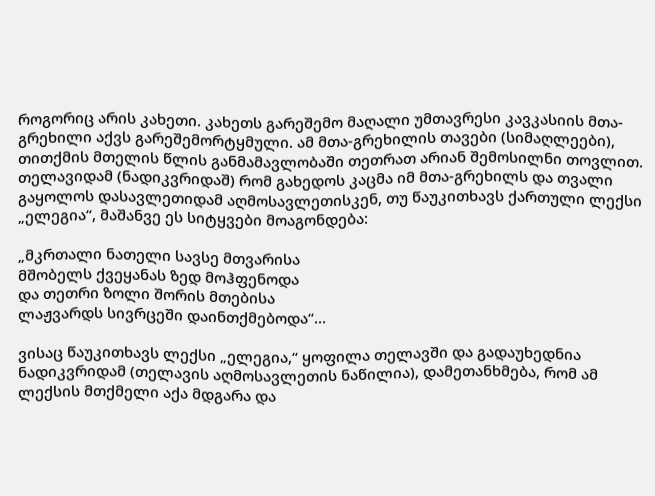როგორიც არის კახეთი. კახეთს გარეშემო მაღალი უმთავრესი კავკასიის მთა-გრეხილი აქვს გარეშემორტყმული. ამ მთა-გრეხილის თავები (სიმაღლეები), თითქმის მთელის წლის განმამავლობაში თეთრათ არიან შემოსილნი თოვლით. თელავიდამ (ნადიკვრიდაშ) რომ გახედოს კაცმა იმ მთა-გრეხილს და თვალი გაყოლოს დასავლეთიდამ აღმოსავლეთისკენ, თუ წაუკითხავს ქართული ლექსი „ელეგია“, მაშანვე ეს სიტყვები მოაგონდება:

„მკრთალი ნათელი სავსე მთვარისა
მშობელს ქვეყანას ზედ მოჰფენოდა
და თეთრი ზოლი შორის მთებისა
ლაჟვარდს სივრცეში დაინთქმებოდა“...

ვისაც წაუკითხავს ლექსი „ელეგია,“ ყოფილა თელავში და გადაუხედნია ნადიკვრიდამ (თელავის აღმოსავლეთის ნაწილია), დამეთანხმება, რომ ამ ლექსის მთქმელი აქა მდგარა და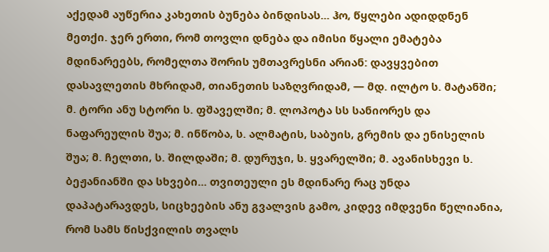აქედამ აუწერია კახეთის ბუნება ბინდისას... ჰო, წყლები ადიდდნენ მეთქი. ჯერ ერთი, რომ თოვლი დნება და იმისი წყალი ემატება მდინარეებს, რომელთა შორის უმთავრესნი არიან: დავყვებით დასავლეთის მხრიდამ, თიანეთის საზღვრიდამ, — მდ. ილტო ს. მატანში; მ. ტორი ანუ სტორი ს. ფშაველში; მ. ლოპოტა სს სანიორეს და ნაფარეულის შუა; მ. ინწობა, ს. ალმატის, საბუის, გრემის და ენისელის შუა; მ. ჩელთი, ს. შილდაში; მ. დურუჯი, ს. ყვარელში; მ. ავანისხევი ს. ბეჟანიანში და სხვები... თვითეული ეს მდინარე რაც უნდა დაპატარავდეს, სიცხეების ანუ გვალვის გამო, კიდევ იმდვენი წელიანია, რომ სამს წისქვილის თვალს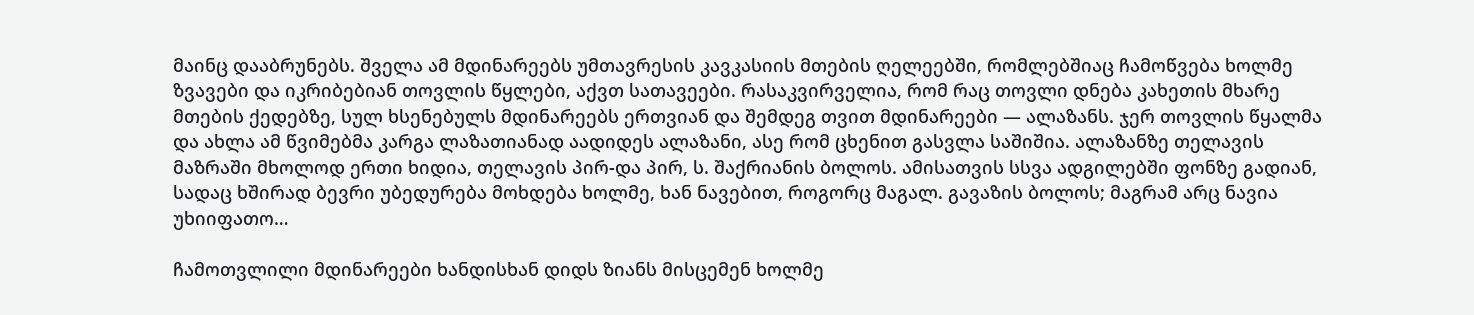მაინც დააბრუნებს. შველა ამ მდინარეებს უმთავრესის კავკასიის მთების ღელეებში, რომლებშიაც ჩამოწვება ხოლმე ზვავები და იკრიბებიან თოვლის წყლები, აქვთ სათავეები. რასაკვირველია, რომ რაც თოვლი დნება კახეთის მხარე მთების ქედებზე, სულ ხსენებულს მდინარეებს ერთვიან და შემდეგ თვით მდინარეები — ალაზანს. ჯერ თოვლის წყალმა და ახლა ამ წვიმებმა კარგა ლაზათიანად აადიდეს ალაზანი, ასე რომ ცხენით გასვლა საშიშია. ალაზანზე თელავის მაზრაში მხოლოდ ერთი ხიდია, თელავის პირ-და პირ, ს. შაქრიანის ბოლოს. ამისათვის სსვა ადგილებში ფონზე გადიან, სადაც ხშირად ბევრი უბედურება მოხდება ხოლმე, ხან ნავებით, როგორც მაგალ. გავაზის ბოლოს; მაგრამ არც ნავია უხიიფათო…

ჩამოთვლილი მდინარეები ხანდისხან დიდს ზიანს მისცემენ ხოლმე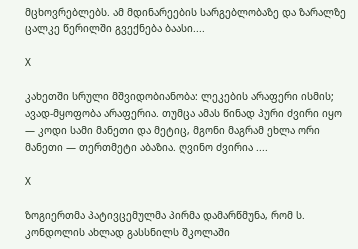მცხოვრებლებს. ამ მდინარეების სარგებლობაზე და ზარალზე ცალკე წერილში გვექნება ბაასი....

X

კახეთში სრული მშვიდობიანობა: ლეკების არაფერი ისმის; ავად-მყოფობა არაფერია. თუმცა ამას წინად პური ძვირი იყო — კოდი სამი მანეთი და მეტიც, მგონი მაგრამ ეხლა ორი მანეთი — თერთმეტი აბაზია. ღვინო ძვირია ....

X

ზოგიერთმა პატივცემულმა პირმა დამარწმუნა, რომ ს. კონდოლის ახლად გასსნილს შკოლაში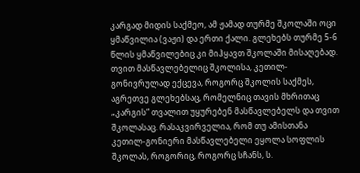კარგად მიდის საქმეო, ამ ჟამად თურმე შკოლაში ოცი ყმაწვილია (ვაჟი) და ერთი ქალი. გლეხებს თურმე 5-6 წლის ყმაწვილებიც კი მიჰყავთ შკოლაში მისაღებად. თვით მასწავლებელიც შკოლისა, კეთილ-გონივრულად ექცევა, როგორც შკოლის საქმეს, აგრეთვე გლეხებსაც, რომელნიც თავის მხრითაც „კარგის“ თვალით უყურებენ მასწავლებელს და თვით შკოლასაც. რასაკვირველია, რომ თუ ამისთანა კეთილ-გონიერი მასწავლებელი ეყოლა სოფლის შკოლას, როგორიც, როგორც სჩანს, ს.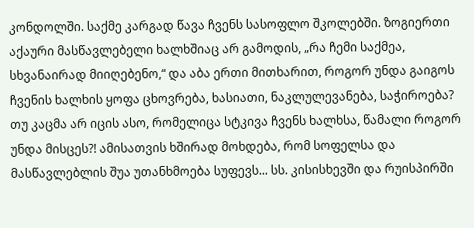კონდოლში. საქმე კარგად წავა ჩვენს სასოფლო შკოლებში. ზოგიერთი აქაური მასწავლებელი ხალხშიაც არ გამოდის, „რა ჩემი საქმეა, სხვანაირად მიიღებენო,“ და აბა ერთი მითხარით, როგორ უნდა გაიგოს ჩვენის ხალხის ყოფა ცხოვრება, ხასიათი, ნაკლულევანება, საჭიროება? თუ კაცმა არ იცის ასო, რომელიცა სტკივა ჩვენს ხალხსა, წამალი როგორ უნდა მისცეს?! ამისათვის ხშირად მოხდება, რომ სოფელსა და მასწავლებლის შუა უთანხმოება სუფევს... სს. კისისხევში და რუისპირში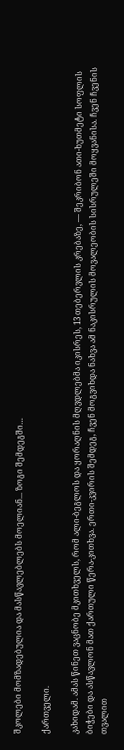შკოლები მომზადებულია და მასწავლებლებს მოელიან... ზოგი შემდეგში…

ქართველი.

კახიდამ. ამას წინეთ ვაცნობე მკითხველს, რომ ალი-ბეგლოს და ყორაღნის მღვდლებმა იკისრეს, 13 თებერვლის კრებაზე, — შეკრიბონ ათი-ხუთმეტი სოფლის ბიჭები და ასწავლონ მათ ქართული წერა-კითხვა. ერთი-კვირის შემდეგ, ჩვენ მოგვიხდა ნახვა ამ ნაკისრულის მოვალეობის სისრულეში მოყვანისა. ჩვენ ჩვენის თვალით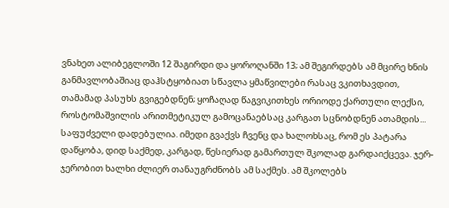ვნახეთ ალიბეგლოში 12 შაგირდი და ყოროღანში 13; ამ შეგირდებს ამ მცირე ხნის განმავლობაშიაც დაჰსტყობიათ სწავლა ყმაწვილები რასაც ვკითხავდით, თამამად პასუხს გვიგებდნენ; ყოჩაღად წაგვიკითხეს ორიოდე ქართული ლექსი, როსტომაშვილის არითმეტიკულ გამოცანაებსაც კარგათ სცნობდნენ ათამდის... საფუძველი დადებულია. იმედი გვაქვს ჩვენც და ხალოხსაც, რომ ეს პატარა დაწყობა, დიდ საქმედ, კარგად, წესიერად გამართულ შკოლად გარდაიქცევა. ჯერ-ჯერობით ხალხი ძლიერ თანაუგრძნობს ამ საქმეს. ამ შკოლებს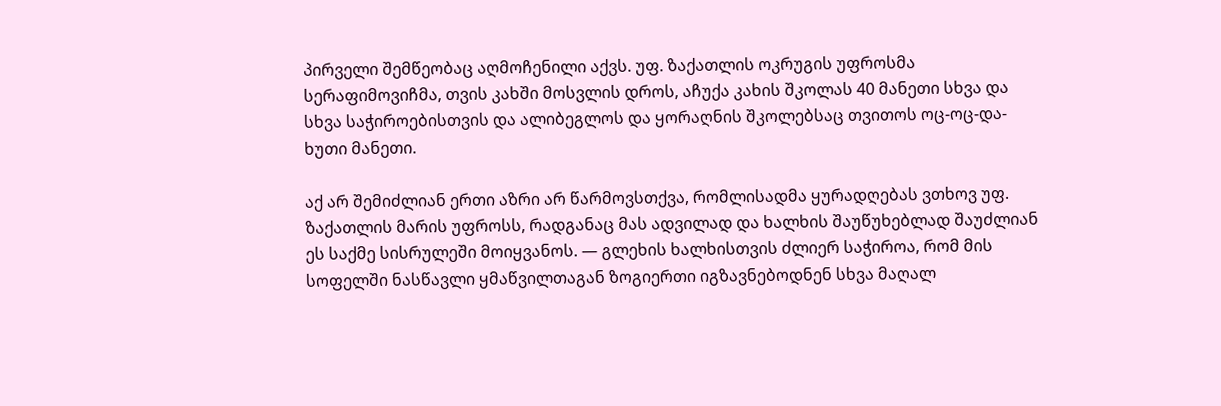პირველი შემწეობაც აღმოჩენილი აქვს. უფ. ზაქათლის ოკრუგის უფროსმა სერაფიმოვიჩმა, თვის კახში მოსვლის დროს, აჩუქა კახის შკოლას 40 მანეთი სხვა და სხვა საჭიროებისთვის და ალიბეგლოს და ყორაღნის შკოლებსაც თვითოს ოც-ოც-და-ხუთი მანეთი.

აქ არ შემიძლიან ერთი აზრი არ წარმოვსთქვა, რომლისადმა ყურადღებას ვთხოვ უფ. ზაქათლის მარის უფროსს, რადგანაც მას ადვილად და ხალხის შაუწუხებლად შაუძლიან ეს საქმე სისრულეში მოიყვანოს. — გლეხის ხალხისთვის ძლიერ საჭიროა, რომ მის სოფელში ნასწავლი ყმაწვილთაგან ზოგიერთი იგზავნებოდნენ სხვა მაღალ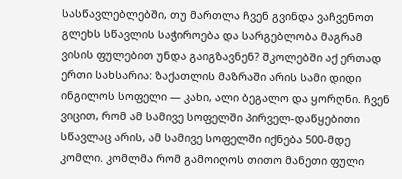სასწავლებლებში, თუ მართლა ჩვენ გვინდა ვაჩვენოთ გლეხს სწავლის საჭიროება და სარგებლობა მაგრამ ვისის ფულებით უნდა გაიგზავნენ? შკოლებში აქ ერთად ერთი სახსარია: ზაქათლის მაზრაში არის სამი დიდი ინგილოს სოფელი — კახი, ალი ბეგალო და ყორღნი. ჩვენ ვიცით, რომ ამ სამივე სოფელში პირველ-დაწყებითი სწავლაც არის, ამ სამივე სოფელში იქნება 500-მდე კომლი. კომლმა რომ გამოიღოს თითო მანეთი ფული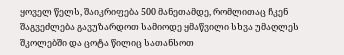ყოველ წელს, შაიკრიფება 500 მანეთამდე, რომლითაც ჩკენ შაგვეძლება გავუზარდოთ სამიოდე ყმაწვილი სხვა უმაღლეს შკოლებში და ცოტა წილიც სათანსოთ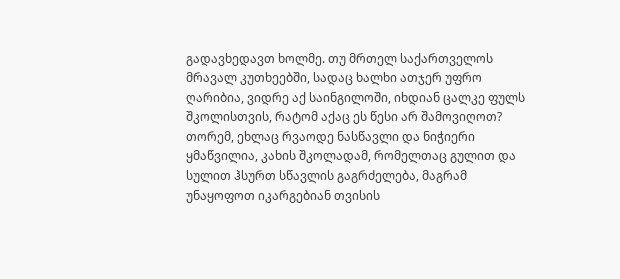გადავხედავთ ხოლმე. თუ მრთელ საქართველოს მრავალ კუთხეებში, სადაც ხალხი ათჯერ უფრო ღარიბია, ვიდრე აქ საინგილოში, იხდიან ცალკე ფულს შკოლისთვის, რატომ აქაც ეს წესი არ შამოვიღოთ? თორემ, ეხლაც რვაოდე ნასწავლი და ნიჭიერი ყმაწვილია, კახის შკოლადამ, რომელთაც გულით და სულით ჰსურთ სწავლის გაგრძელება, მაგრამ უნაყოფოთ იკარგებიან თვისის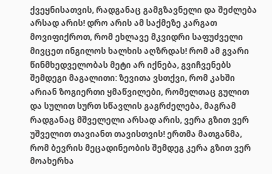ქვეყნისათვის, რადგანაც გამგზავნელი და შეძლება არსად არის! დრო არის ამ საქმეზე კარგათ მოვიფიქროთ, რომ ეხლავე მკვიდრი საფუძველი მივცეთ ინგილოს ხალხის აღზრდას! რომ ამ გვარი წინმხედველობას მეტი არ იქნება, გვიჩვენებს შემდეგი მაგალითი: ზევითა ვსთქვი, რომ კახში არიან ზოგიერთი ყმაწვილები, რომელთაც გულით და სულით სურთ სწავლის გაგრძელება, მაგრამ რადგანაც მშველელი არსად არის, ვერა გზით ვერ უშველით თავიანთ თავისთვის! ერთმა მათგანმა, რომ ბევრის მეცადინეობის შემდეგ კერა გზით ვერ მოახერხა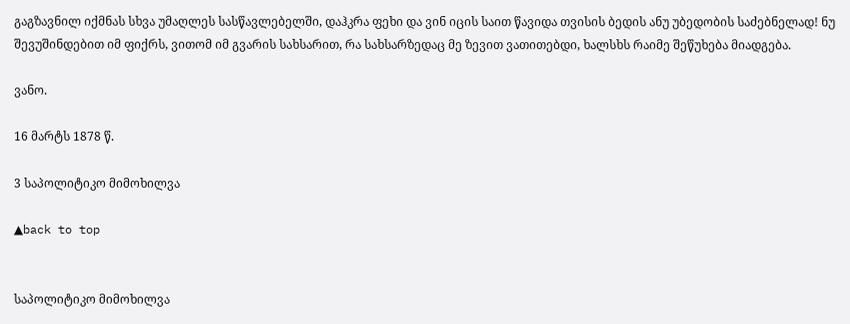გაგზავნილ იქმნას სხვა უმაღლეს სასწავლებელში, დაჰკრა ფეხი და ვინ იცის საით წავიდა თვისის ბედის ანუ უბედობის საძებნელად! ნუ შევუშინდებით იმ ფიქრს, ვითომ იმ გვარის სახსარით, რა სახსარზედაც მე ზევით ვათითებდი, ხალსხს რაიმე შეწუხება მიადგება.

ვანო.

16 მარტს 1878 წ.

3 საპოლიტიკო მიმოხილვა

▲back to top


საპოლიტიკო მიმოხილვა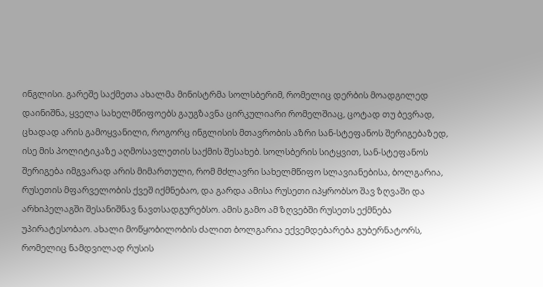ინგლისი. გარეშე საქმეთა ახალმა მინისტრმა სოლსბერიმ, რომელიც დერბის მოადგილედ დაინიშნა, ყველა სახელმწიფოებს გაუგზავნა ცირკულიარი რომელშიაც, ცოტად თუ ბევრად, ცხადად არის გამოყვანილი, როგორც ინგლისის მთავრობის აზრი სან-სტეფანოს შერიგებაზედ, ისე მის პოლიტიკაზე აღმოსავლეთის საქმის შესახებ. სოლსბერის სიტყვით, სან-სტეფანოს შერიგება იმგვარად არის მიმართული, რომ მძლავრი სახელმწიფო სლავიანებისა, ბოლგარია, რუსეთის მფარველობის ქვეშ იქმნებაო, და გარდა ამისა რუსეთი იპყრობსო შავ ზღვაში და არხიპელაგში შესანიშნავ ნავთსადგურებსო. ამის გამო ამ ზღვებში რუსეთს ექმნება უპირატესობაო. ახალი მოწყობილობის ძალით ბოლგარია ექვემდებარება გუბერნატორს, რომელიც ნამდვილად რუსის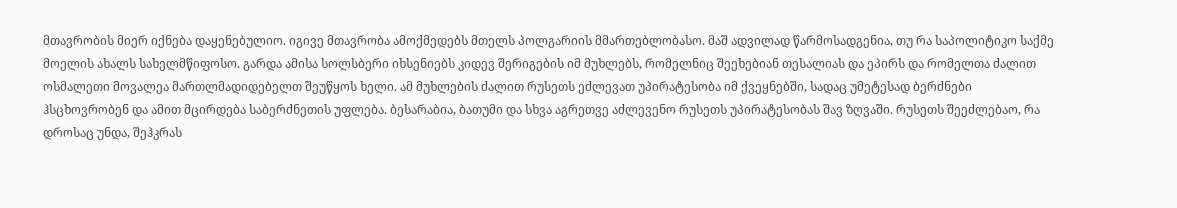მთავრობის მიერ იქნება დაყენებულიო. იგივე მთავრობა ამოქმედებს მთელს პოლგარიის მმართებლობასო. მაშ ადვილად წარმოსადგენია, თუ რა საპოლიტიკო საქმე მოელის ახალს სახელმწიფოსო. გარდა ამისა სოლსბერი იხსენიებს კიდევ შერიგების იმ მუხლებს, რომელნიც შეეხებიან თესალიას და ეპირს და რომელთა ძალით ოსმალეთი მოვალეა მართლმადიდებელთ შეუწყოს ხელი. ამ მუხლების ძალით რუსეთს ეძლევათ უპირატესობა იმ ქვეყნებში, სადაც უმეტესად ბერძნები ჰსცხოვრობენ და ამით მცირდება საბერძნეთის უფლება. ბესარაბია, ბათუმი და სხვა აგრეთვე აძლევენო რუსეთს უპირატესობას შავ ზღვაში. რუსეთს შეეძლებაო, რა დროსაც უნდა, შეჰკრას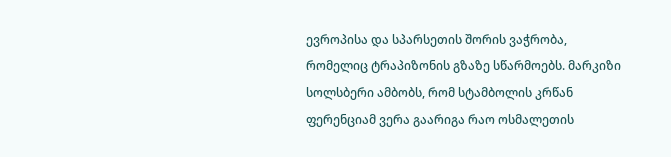ევროპისა და სპარსეთის შორის ვაჭრობა, რომელიც ტრაპიზონის გზაზე სწარმოებს. მარკიზი სოლსბერი ამბობს, რომ სტამბოლის კრწან ფერენციამ ვერა გაარიგა რაო ოსმალეთის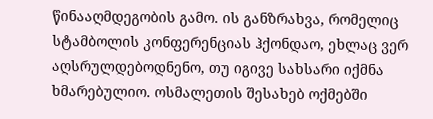წინააღმდეგობის გამო. ის განზრახვა, რომელიც სტამბოლის კონფერენციას ჰქონდაო, ეხლაც ვერ აღსრულდებოდნენო, თუ იგივე სახსარი იქმნა ხმარებულიო. ოსმალეთის შესახებ ოქმებში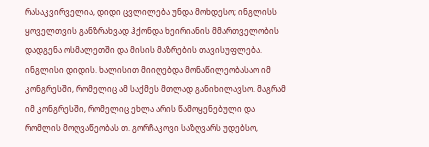რასაკვირველია, დიდი ცვლილება უნდა მოხდესო; ინგლისს ყოველთვის განზრახვად ჰქონდა ხეირიანის მმართველობის დადგენა ოსმალეთში და მისის მაზრების თავისუფლება. ინგლისი დიდის. ხალისით მიიღებდა მონაწილეობასაო იმ კონგრესში, რომელიც ამ საქმეს მთლად განიხილავსო. მაგრამ იმ კონგრესში, რომელიც ეხლა არის წამოყენებული და რომლის მოღვაწეობას თ. გორჩაკოვი საზღვარს უდებსო,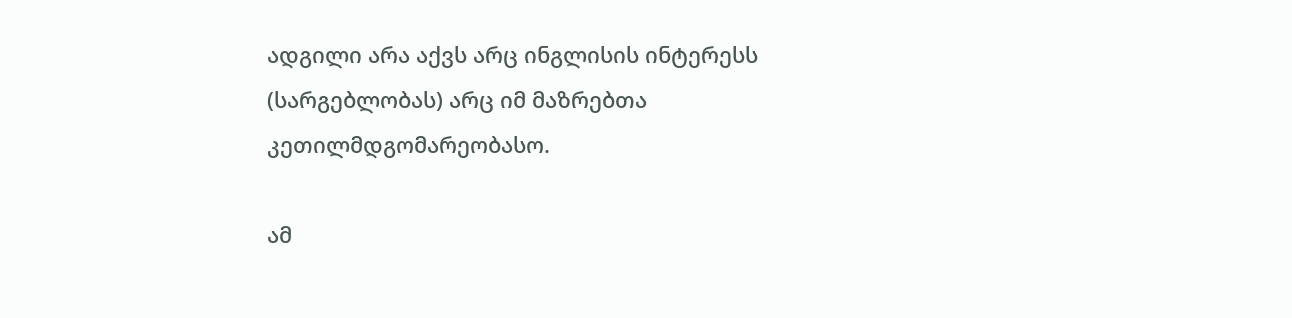ადგილი არა აქვს არც ინგლისის ინტერესს (სარგებლობას) არც იმ მაზრებთა კეთილმდგომარეობასო.

ამ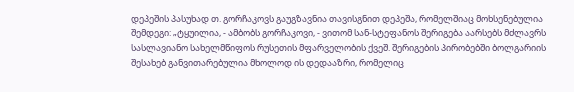დეპეშის პასუხად თ. გორჩაკოვს გაუგზავნია თავისგნით დეპეშა, რომელშიაც მოხსენებულია შემდეგი: „ტყუილია, - ამბობს გორჩაკოვი, - ვითომ სან-სტეფანოს შერიგება აარსებს მძლავრს სასლავიანო სახელმწიფოს რუსეთის მფარველობის ქვეშ. შერიგების პირობებში ბოლგარიის შესახებ განვითარებულია მხოლოდ ის დედააზრი, რომელიც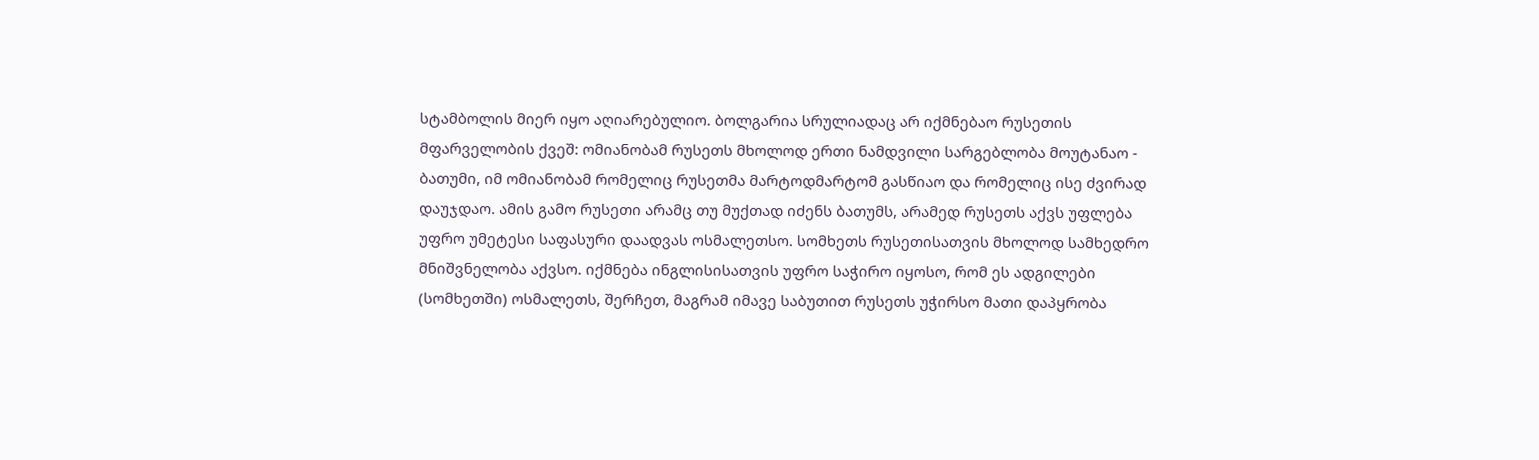სტამბოლის მიერ იყო აღიარებულიო. ბოლგარია სრულიადაც არ იქმნებაო რუსეთის მფარველობის ქვეშ: ომიანობამ რუსეთს მხოლოდ ერთი ნამდვილი სარგებლობა მოუტანაო - ბათუმი, იმ ომიანობამ რომელიც რუსეთმა მარტოდმარტომ გასწიაო და რომელიც ისე ძვირად დაუჯდაო. ამის გამო რუსეთი არამც თუ მუქთად იძენს ბათუმს, არამედ რუსეთს აქვს უფლება უფრო უმეტესი საფასური დაადვას ოსმალეთსო. სომხეთს რუსეთისათვის მხოლოდ სამხედრო მნიშვნელობა აქვსო. იქმნება ინგლისისათვის უფრო საჭირო იყოსო, რომ ეს ადგილები (სომხეთში) ოსმალეთს, შერჩეთ, მაგრამ იმავე საბუთით რუსეთს უჭირსო მათი დაპყრობა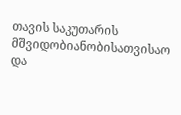თავის საკუთარის მშვიდობიანობისათვისაო და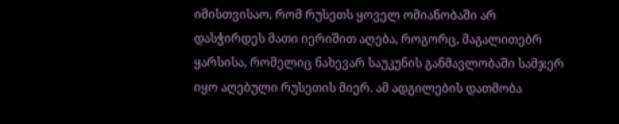იმისთვისაო, რომ რუსეთს ყოველ ომიანობაში არ დასჭირდეს მათი იერიშით აღება, როგორც, მაგალითებრ ყარსისა, რომელიც ნახევარ საუკუნის განმავლობაში სამჯერ იყო აღებული რუსეთის მიერ. ამ ადგილების დათმობა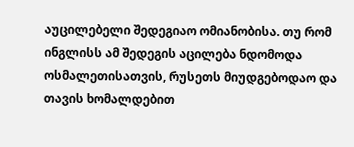აუცილებელი შედეგიაო ომიანობისა. თუ რომ ინგლისს ამ შედეგის აცილება ნდომოდა ოსმალეთისათვის, რუსეთს მიუდგებოდაო და თავის ხომალდებით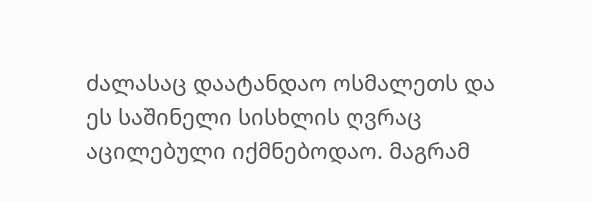ძალასაც დაატანდაო ოსმალეთს და ეს საშინელი სისხლის ღვრაც აცილებული იქმნებოდაო. მაგრამ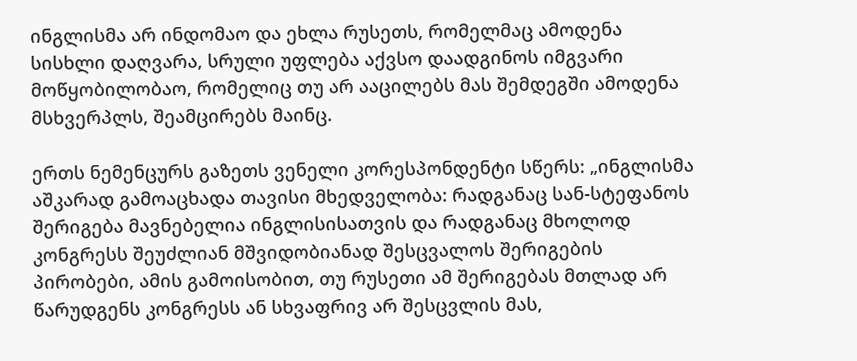ინგლისმა არ ინდომაო და ეხლა რუსეთს, რომელმაც ამოდენა სისხლი დაღვარა, სრული უფლება აქვსო დაადგინოს იმგვარი მოწყობილობაო, რომელიც თუ არ ააცილებს მას შემდეგში ამოდენა მსხვერპლს, შეამცირებს მაინც.

ერთს ნემენცურს გაზეთს ვენელი კორესპონდენტი სწერს: „ინგლისმა აშკარად გამოაცხადა თავისი მხედველობა: რადგანაც სან-სტეფანოს შერიგება მავნებელია ინგლისისათვის და რადგანაც მხოლოდ კონგრესს შეუძლიან მშვიდობიანად შესცვალოს შერიგების პირობები, ამის გამოისობით, თუ რუსეთი ამ შერიგებას მთლად არ წარუდგენს კონგრესს ან სხვაფრივ არ შესცვლის მას,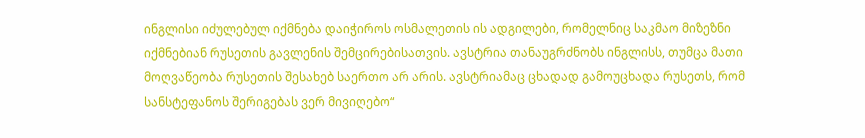ინგლისი იძულებულ იქმნება დაიჭიროს ოსმალეთის ის ადგილები, რომელნიც საკმაო მიზეზნი იქმნებიან რუსეთის გავლენის შემცირებისათვის. ავსტრია თანაუგრძნობს ინგლისს, თუმცა მათი მოღვაწეობა რუსეთის შესახებ საერთო არ არის. ავსტრიამაც ცხადად გამოუცხადა რუსეთს, რომ სანსტეფანოს შერიგებას ვერ მივიღებო“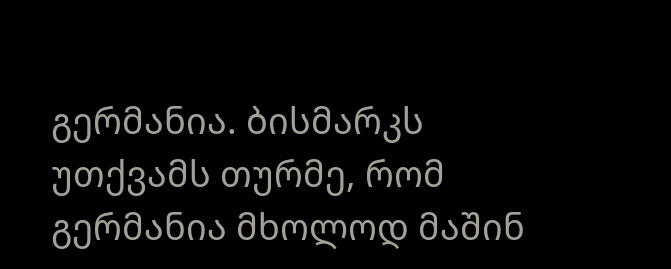გერმანია. ბისმარკს უთქვამს თურმე, რომ გერმანია მხოლოდ მაშინ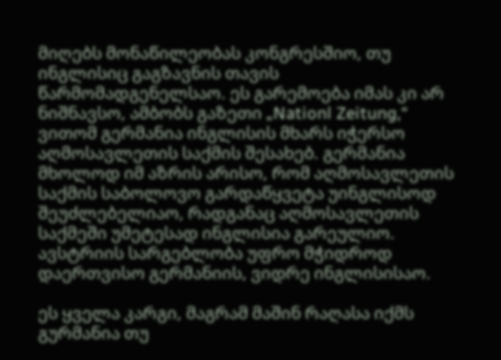მიღებს მონაწილეობას კონგრესშიო, თუ ინგლისიც გაგზავნის თავის წარმომადგენელსაო. ეს გარემოება იმას კი არ ნიშნავსო, ამბობს გაზეთი „Nationl Zeitung,“ ვითომ გერმანია ინგლისის მხარს იჭერსო აღმოსავლეთის საქმის შესახებ. გერმანია მხოლოდ იმ აზრის არისო, რომ აღმოსავლეთის საქმის საბოლოვო გარდაწყვეტა უინგლისოდ შეუძლებელიაო, რადგანაც აღმოსავლეთის საქმეში უმეტესად ინგლისია გარეულიო. ავსტრიის სარგებლობა უფრო მჭიდროდ დაერთვისო გერმანიის, ვიდრე ინგლისისაო.

ეს ყველა კარგი, მაგრამ მაშინ რაღასა იქმს გურმანია თუ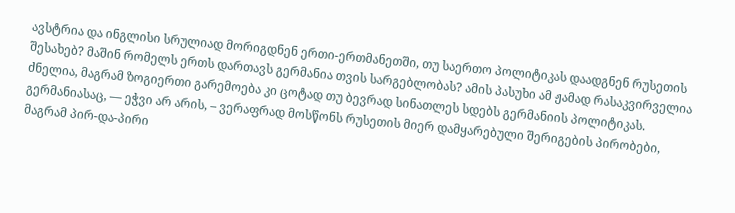ავსტრია და ინგლისი სრულიად მორიგდნენ ერთი-ერთმანეთში, თუ საერთო პოლიტიკას დაადგნენ რუსეთის შესახებ? მაშინ რომელს ერთს დართავს გერმანია თვის სარგებლობას? ამის პასუხი ამ ჟამად რასაკვირველია ძნელია, მაგრამ ზოგიერთი გარემოება კი ცოტად თუ ბევრად სინათლეს სდებს გერმანიის პოლიტიკას. გერმანიასაც, — ეჭვი არ არის, – ვერაფრად მოსწონს რუსეთის მიერ დამყარებული შერიგების პირობები, მაგრამ პირ-და-პირი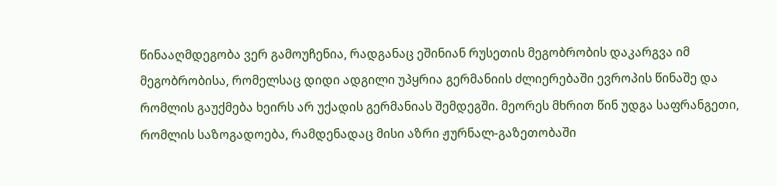წინააღმდეგობა ვერ გამოუჩენია, რადგანაც ეშინიან რუსეთის მეგობრობის დაკარგვა იმ მეგობრობისა, რომელსაც დიდი ადგილი უპყრია გერმანიის ძლიერებაში ევროპის წინაშე და რომლის გაუქმება ხეირს არ უქადის გერმანიას შემდეგში. მეორეს მხრით წინ უდგა საფრანგეთი, რომლის საზოგადოება, რამდენადაც მისი აზრი ჟურნალ-გაზეთობაში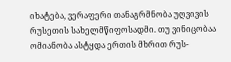იხატება, ვერაფერი თანაგრმნობა უღვივის რუსეთის სახელმწიფოსადმი. თუ ვინიცობაა ომიანობა ასტყდა ერთის მხრით რუს-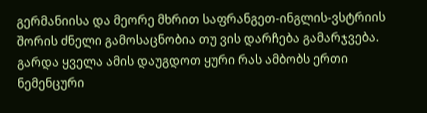გერმანიისა და მეორე მხრით საფრანგეთ-ინგლის-ვსტრიის შორის ძნელი გამოსაცნობია თუ ვის დარჩება გამარჯვება. გარდა ყველა ამის დაუგდოთ ყური რას ამბობს ერთი ნემენცური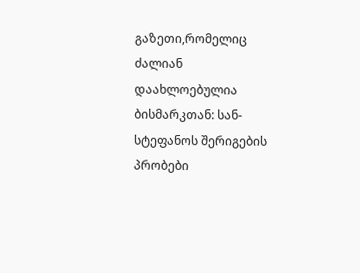გაზეთი,რომელიც ძალიან დაახლოებულია ბისმარკთან: სან-სტეფანოს შერიგების პრობები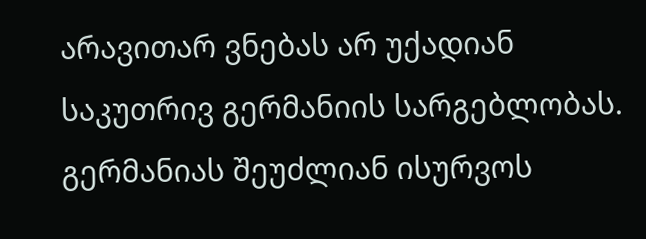არავითარ ვნებას არ უქადიან საკუთრივ გერმანიის სარგებლობას. გერმანიას შეუძლიან ისურვოს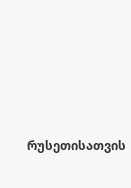რუსეთისათვის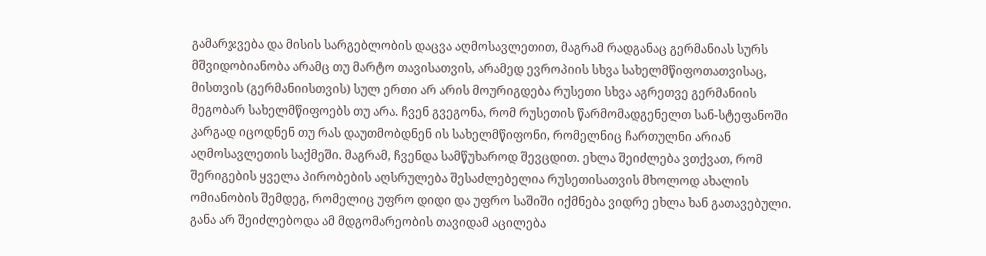გამარჯვება და მისის სარგებლობის დაცვა აღმოსავლეთით, მაგრამ რადგანაც გერმანიას სურს მშვიდობიანობა არამც თუ მარტო თავისათვის, არამედ ევროპიის სხვა სახელმწიფოთათვისაც, მისთვის (გერმანიისთვის) სულ ერთი არ არის მოურიგდება რუსეთი სხვა აგრეთვე გერმანიის მეგობარ სახელმწიფოებს თუ არა. ჩვენ გვეგონა, რომ რუსეთის წარმომადგენელთ სან-სტეფანოში კარგად იცოდნენ თუ რას დაუთმობდნენ ის სახელმწიფონი, რომელნიც ჩართულნი არიან აღმოსავლეთის საქმეში. მაგრამ, ჩვენდა სამწუხაროდ შევცდით. ეხლა შეიძლება ვთქვათ, რომ შერიგების ყველა პირობების აღსრულება შესაძლებელია რუსეთისათვის მხოლოდ ახალის ომიანობის შემდეგ, რომელიც უფრო დიდი და უფრო საშიში იქმნება ვიდრე ეხლა ხან გათავებული. განა არ შეიძლებოდა ამ მდგომარეობის თავიდამ აცილება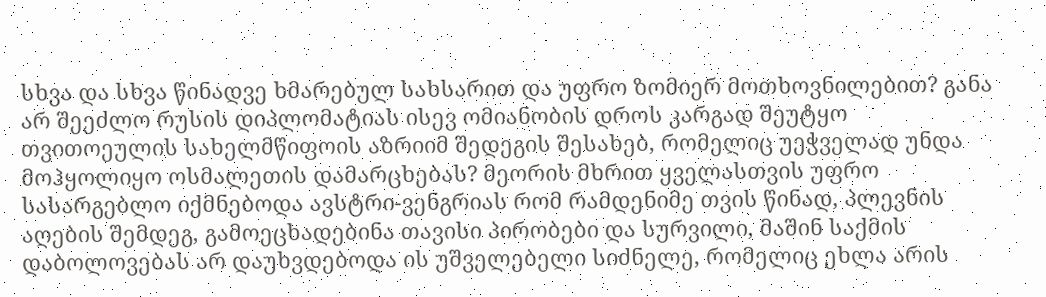სხვა და სხვა წინადვე ხმარებულ სახსარით და უფრო ზომიერ მოთხოვნილებით? განა არ შეეძლო რუსის დიპლომატიას ისევ ომიანობის დროს კარგად შეუტყო თვითოეულის სახელმწიფოის აზრიიმ შედეგის შესახებ, რომელიც უეჭველად უნდა მოჰყოლიყო ოსმალეთის დამარცხებას? მეორის მხრით ყველასთვის უფრო სასარგებლო იქმნებოდა ავსტრი-ვენგრიას რომ რამდენიმე თვის წინად, პლევნის აღების შემდეგ, გამოეცხადებინა თავისი პირობები და სურვილი, მაშინ საქმის დაბოლოვებას არ დაუხვდებოდა ის უშველებელი სიძნელე, რომელიც ეხლა არის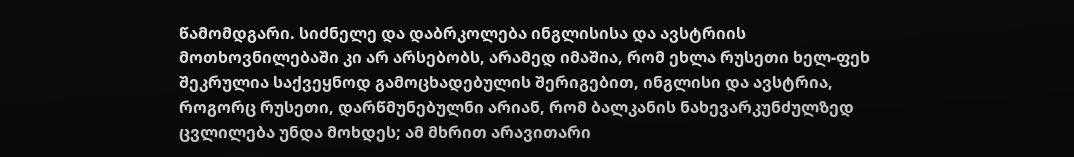წამომდგარი. სიძნელე და დაბრკოლება ინგლისისა და ავსტრიის მოთხოვნილებაში კი არ არსებობს, არამედ იმაშია, რომ ეხლა რუსეთი ხელ-ფეხ შეკრულია საქვეყნოდ გამოცხადებულის შერიგებით, ინგლისი და ავსტრია, როგორც რუსეთი, დარწმუნებულნი არიან, რომ ბალკანის ნახევარკუნძულზედ ცვლილება უნდა მოხდეს; ამ მხრით არავითარი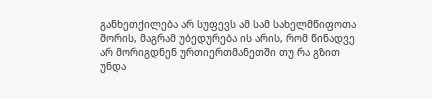განხეთქილება არ სუფევს ამ სამ სახელმწიფოთა შორის, მაგრამ უბედურება ის არის, რომ წინადვე არ მორიგდნენ ურთიერთმანეთში თუ რა გზით უნდა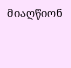მიაღწიონ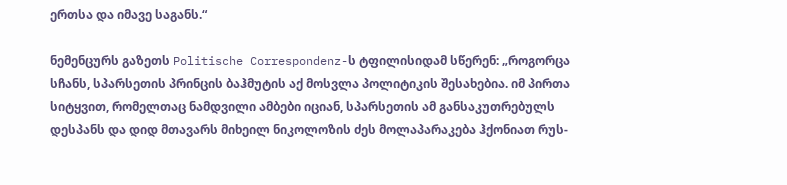ერთსა და იმავე საგანს.“

ნემენცურს გაზეთს Politische Correspondenz-ს ტფილისიდამ სწერენ: „როგორცა სჩანს, სპარსეთის პრინცის ბაჰმუტის აქ მოსვლა პოლიტიკის შესახებია. იმ პირთა სიტყვით, რომელთაც ნამდვილი ამბები იციან, სპარსეთის ამ განსაკუთრებულს დესპანს და დიდ მთავარს მიხეილ ნიკოლოზის ძეს მოლაპარაკება ჰქონიათ რუს-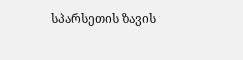სპარსეთის ზავის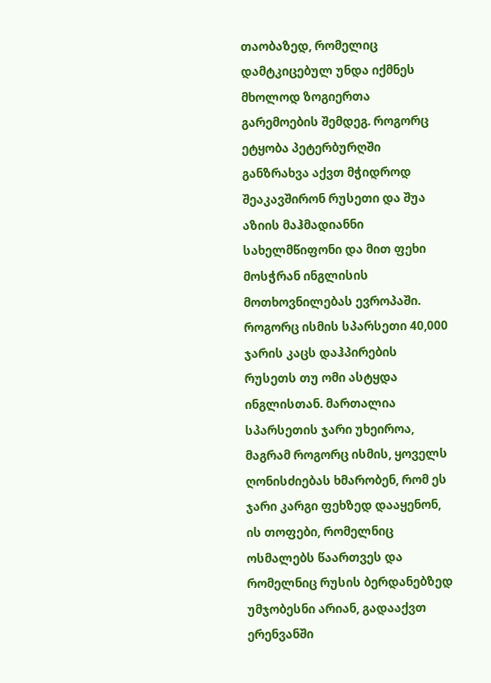თაობაზედ, რომელიც დამტკიცებულ უნდა იქმნეს მხოლოდ ზოგიერთა გარემოების შემდეგ. როგორც ეტყობა პეტერბურღში განზრახვა აქვთ მჭიდროდ შეაკავშირონ რუსეთი და შუა აზიის მაჰმადიანნი სახელმწიფონი და მით ფეხი მოსჭრან ინგლისის მოთხოვნილებას ევროპაში. როგორც ისმის სპარსეთი 40,000 ჯარის კაცს დაჰპირების რუსეთს თუ ომი ასტყდა ინგლისთან. მართალია სპარსეთის ჯარი უხეიროა, მაგრამ როგორც ისმის, ყოველს ღონისძიებას ხმარობენ, რომ ეს ჯარი კარგი ფეხზედ დააყენონ, ის თოფები, რომელნიც ოსმალებს წაართვეს და რომელნიც რუსის ბერდანებზედ უმჯობესნი არიან, გადააქვთ ერენვანში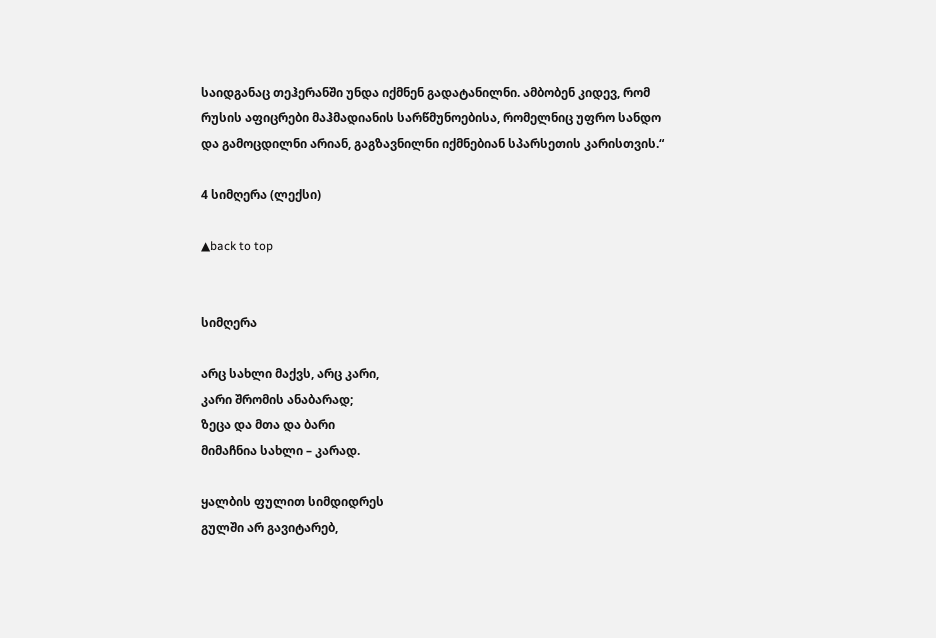საიდგანაც თეჰერანში უნდა იქმნენ გადატანილნი. ამბობენ კიდევ, რომ რუსის აფიცრები მაჰმადიანის სარწმუნოებისა, რომელნიც უფრო სანდო და გამოცდილნი არიან, გაგზავნილნი იქმნებიან სპარსეთის კარისთვის.“

4 სიმღერა (ლექსი)

▲back to top


სიმღერა

არც სახლი მაქვს, არც კარი,
კარი შრომის ანაბარად;
ზეცა და მთა და ბარი
მიმაჩნია სახლი – კარად.

ყალბის ფულით სიმდიდრეს
გულში არ გავიტარებ,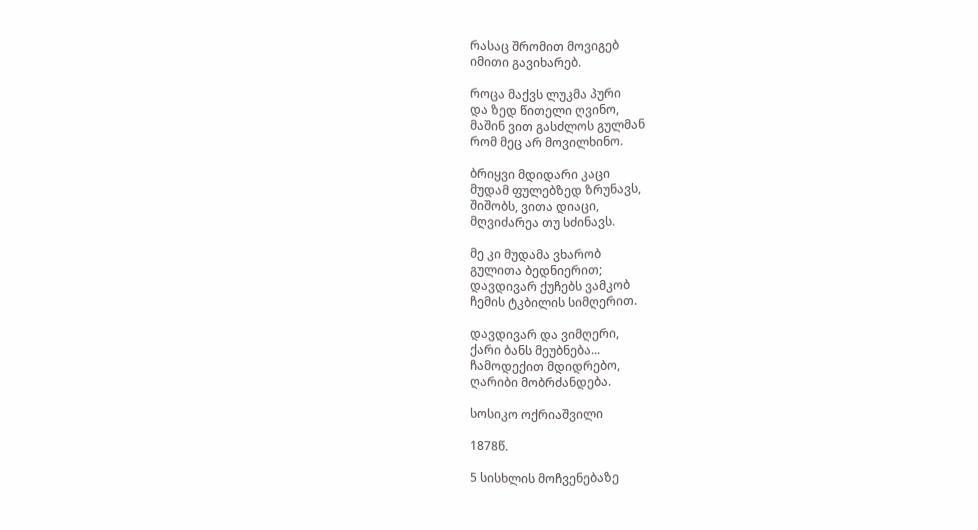რასაც შრომით მოვიგებ
იმითი გავიხარებ.

როცა მაქვს ლუკმა პური
და ზედ წითელი ღვინო,
მაშინ ვით გასძლოს გულმან
რომ მეც არ მოვილხინო.

ბრიყვი მდიდარი კაცი
მუდამ ფულებზედ ზრუნავს,
შიშობს, ვითა დიაცი,
მღვიძარეა თუ სძინავს.

მე კი მუდამა ვხარობ
გულითა ბედნიერით;
დავდივარ ქუჩებს ვამკობ
ჩემის ტკბილის სიმღერით.

დავდივარ და ვიმღერი,
ქარი ბანს მეუბნება...
ჩამოდექით მდიდრებო,
ღარიბი მობრძანდება.

სოსიკო ოქრიაშვილი

1878წ.

5 სისხლის მოჩვენებაზე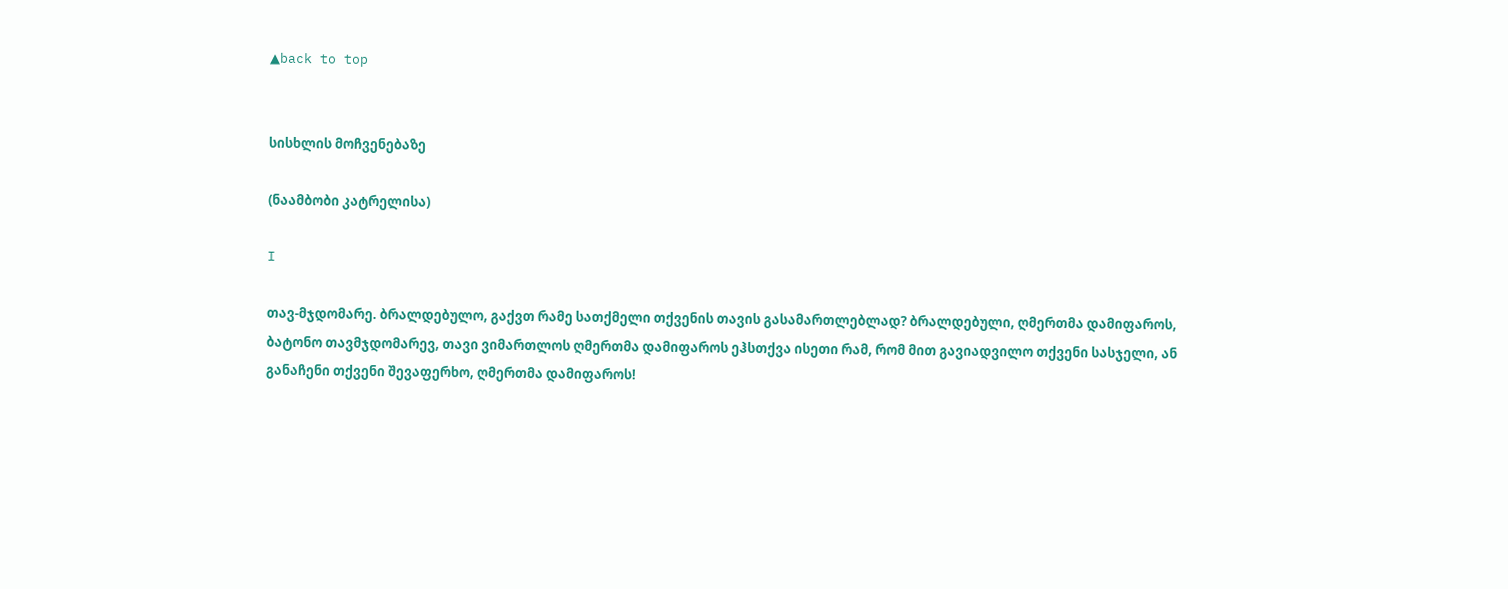▲back to top


სისხლის მოჩვენებაზე

(ნაამბობი კატრელისა)

I

თავ-მჯდომარე. ბრალდებულო, გაქვთ რამე სათქმელი თქვენის თავის გასამართლებლად? ბრალდებული, ღმერთმა დამიფაროს, ბატონო თავმჯდომარევ, თავი ვიმართლოს ღმერთმა დამიფაროს ეჰსთქვა ისეთი რამ, რომ მით გავიადვილო თქვენი სასჯელი, ან განაჩენი თქვენი შევაფერხო, ღმერთმა დამიფაროს!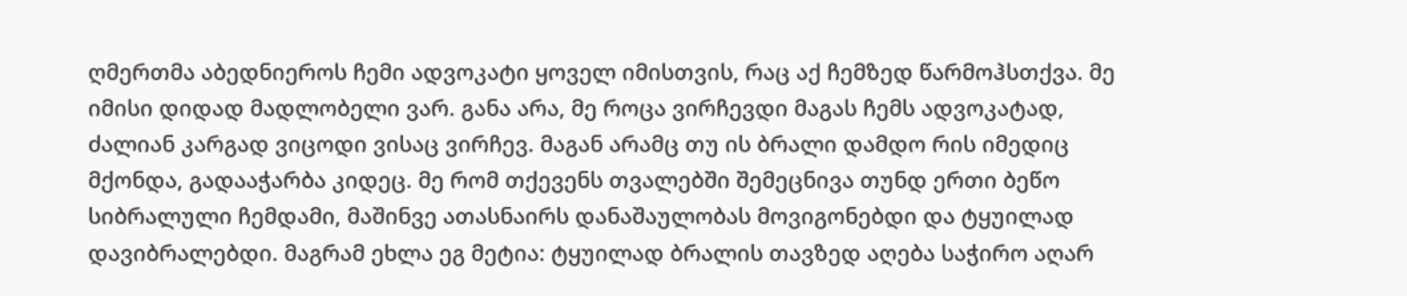ღმერთმა აბედნიეროს ჩემი ადვოკატი ყოველ იმისთვის, რაც აქ ჩემზედ წარმოჰსთქვა. მე იმისი დიდად მადლობელი ვარ. განა არა, მე როცა ვირჩევდი მაგას ჩემს ადვოკატად, ძალიან კარგად ვიცოდი ვისაც ვირჩევ. მაგან არამც თუ ის ბრალი დამდო რის იმედიც მქონდა, გადააჭარბა კიდეც. მე რომ თქევენს თვალებში შემეცნივა თუნდ ერთი ბეწო სიბრალული ჩემდამი, მაშინვე ათასნაირს დანაშაულობას მოვიგონებდი და ტყუილად დავიბრალებდი. მაგრამ ეხლა ეგ მეტია: ტყუილად ბრალის თავზედ აღება საჭირო აღარ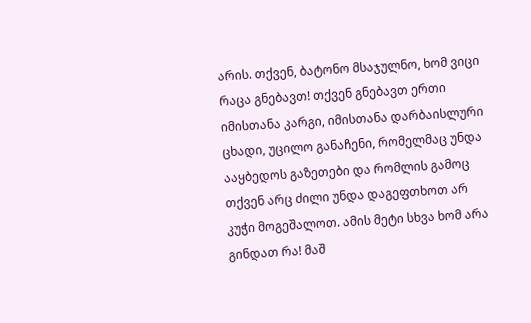არის. თქვენ, ბატონო მსაჯულნო, ხომ ვიცი რაცა გნებავთ! თქვენ გნებავთ ერთი იმისთანა კარგი, იმისთანა დარბაისლური ცხადი, უცილო განაჩენი, რომელმაც უნდა ააყბედოს გაზეთები და რომლის გამოც თქვენ არც ძილი უნდა დაგეფთხოთ არ კუჭი მოგეშალოთ. ამის მეტი სხვა ხომ არა გინდათ რა! მაშ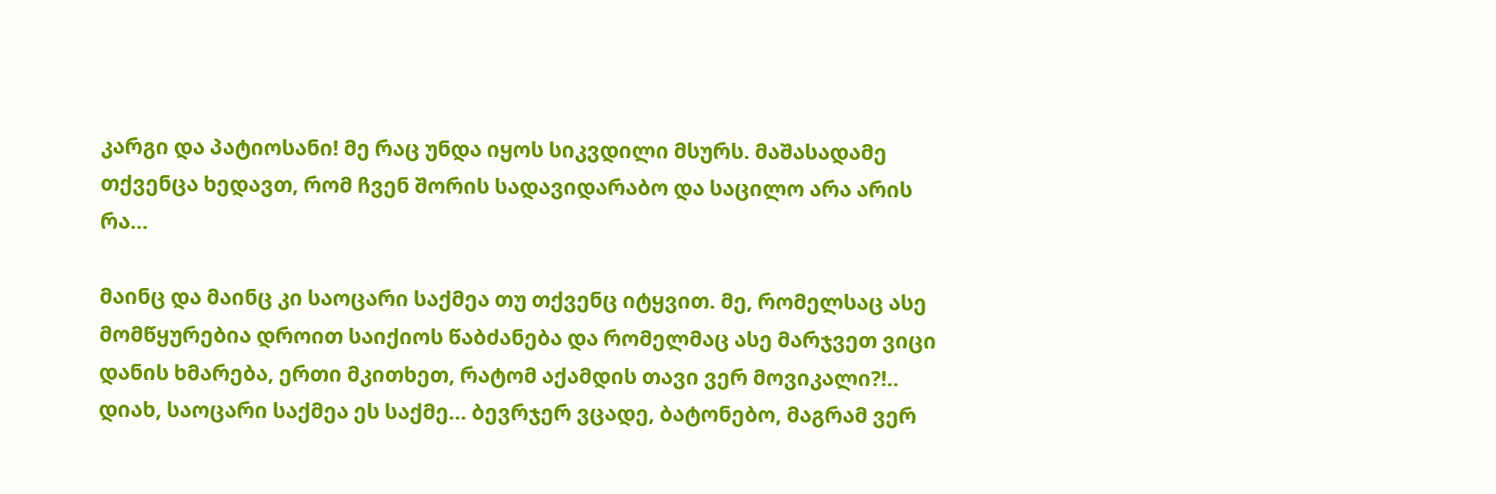კარგი და პატიოსანი! მე რაც უნდა იყოს სიკვდილი მსურს. მაშასადამე თქვენცა ხედავთ, რომ ჩვენ შორის სადავიდარაბო და საცილო არა არის რა…

მაინც და მაინც კი საოცარი საქმეა თუ თქვენც იტყვით. მე, რომელსაც ასე მომწყურებია დროით საიქიოს წაბძანება და რომელმაც ასე მარჯვეთ ვიცი დანის ხმარება, ერთი მკითხეთ, რატომ აქამდის თავი ვერ მოვიკალი?!.. დიახ, საოცარი საქმეა ეს საქმე... ბევრჯერ ვცადე, ბატონებო, მაგრამ ვერ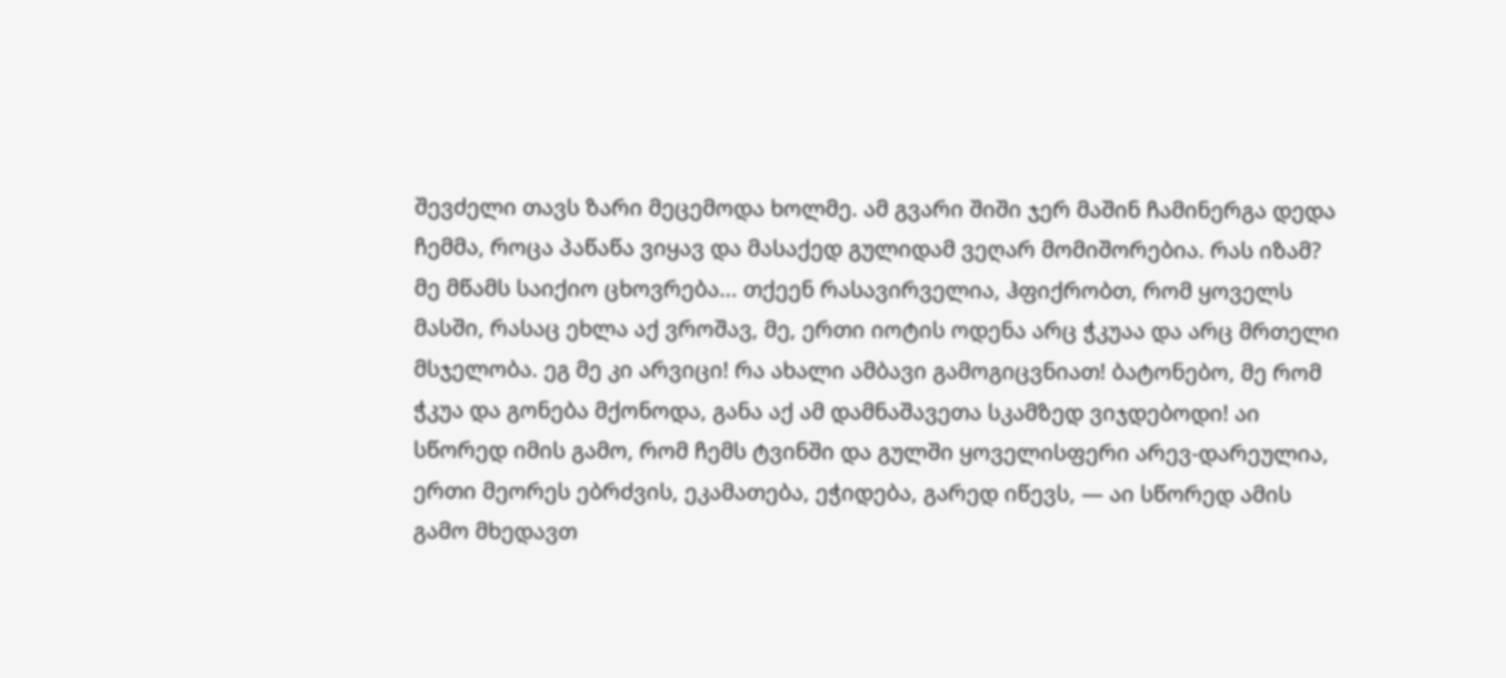შევძელი თავს ზარი მეცემოდა ხოლმე. ამ გვარი შიში ჯერ მაშინ ჩამინერგა დედა ჩემმა, როცა პაწაწა ვიყავ და მასაქედ გულიდამ ვეღარ მომიშორებია. რას იზამ? მე მწამს საიქიო ცხოვრება... თქეენ რასავირველია, ჰფიქრობთ, რომ ყოველს მასში, რასაც ეხლა აქ ვროშავ, მე, ერთი იოტის ოდენა არც ჭკუაა და არც მრთელი მსჯელობა. ეგ მე კი არვიცი! რა ახალი ამბავი გამოგიცვნიათ! ბატონებო, მე რომ ჭკუა და გონება მქონოდა, განა აქ ამ დამნაშავეთა სკამზედ ვიჯდებოდი! აი სწორედ იმის გამო, რომ ჩემს ტვინში და გულში ყოველისფერი არევ-დარეულია, ერთი მეორეს ებრძვის, ეკამათება, ეჭიდება, გარედ იწევს, — აი სწორედ ამის გამო მხედავთ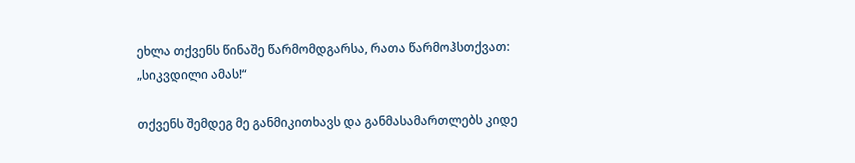ეხლა თქვენს წინაშე წარმომდგარსა, რათა წარმოჰსთქვათ: „სიკვდილი ამას!“

თქვენს შემდეგ მე განმიკითხავს და განმასამართლებს კიდე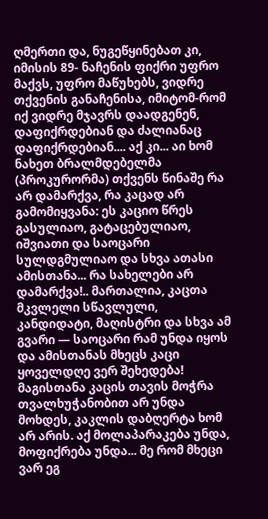ღმერთი და, ნუგეწყინებათ კი, იმისის 89- ნაჩენის ფიქრი უფრო მაქვს, უფრო მაწუხებს, ვიდრე თქვენის განაჩენისა, იმიტომ-რომ იქ ვიდრე მჯავრს დაადგენენ, დაფიქრდებიან და ძალიანაც დაფიქრდებიან.... აქ კი... აი ხომ ნახეთ ბრალმდებელმა (პროკურორმა) თქვენს წინაშე რა არ დამარქვა, რა კაცად არ გამომიყვანა: ეს კაციო წრეს გასულიაო, გატაცებულიაო, იშვიათი და საოცარი სულდგმულიაო და სხვა ათასი ამისთანა... რა სახელები არ დამარქვა!.. მართალია, კაცთა მკვლელი სწავლული, კანდიდატი, მაღისტრი და სხვა ამ გვარი — საოცარი რამ უნდა იყოს და ამისთანას მხეცს კაცი ყოველდღე ვერ შეხედება! მაგისთანა კაცის თავის მოჭრა თვალხუჭანობით არ უნდა მოხდეს, კაკლის დაბღერტა ხომ არ არის. აქ მოლაპარაკება უნდა, მოფიქრება უნდა... მე რომ მხეცი ვარ ეგ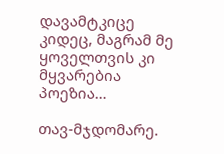დავამტკიცე კიდეც, მაგრამ მე ყოველთვის კი მყვარებია პოეზია…

თავ-მჯდომარე.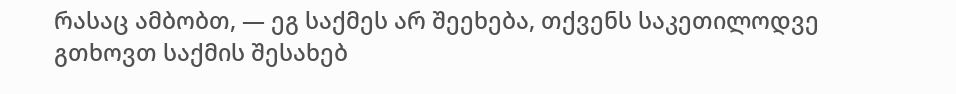რასაც ამბობთ, ― ეგ საქმეს არ შეეხება, თქვენს საკეთილოდვე გთხოვთ საქმის შესახებ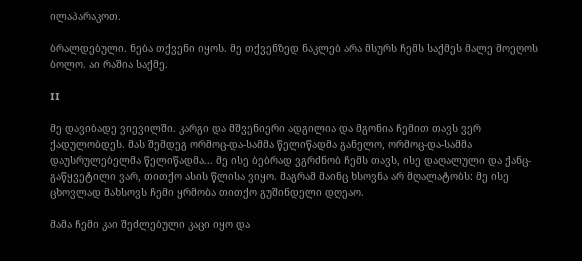ილაპარაკოთ.

ბრალდებული. ნება თქვენი იყოს. მე თქვენზედ ნაკლებ არა მსურს ჩემს საქმეს მალე მოეღოს ბოლო. აი რაშია საქმე.

II

მე დავიბადე ვიევილში. კარგი და მშვენიერი ადგილია და მგონია ჩემით თავს ვერ ქადულობდეს. მას შემდეგ ორმოც-და-სამმა წელიწადმა განელო, ორმოც-და-სამმა დაუსრულებელმა წელიწადმა... მე ისე ბებრად ვგრძნობ ჩემს თავს, ისე დაღალული და ქანც-გაწყვეტილი ვარ, თითქო ასის წლისა ვიყო. მაგრამ მაინც ხსოვნა არ მღალატობს: მე ისე ცხოვლად მახსოვს ჩემი ყრმობა თითქო გუშინდელი დღეაო.

მამა ჩემი კაი შეძლებული კაცი იყო და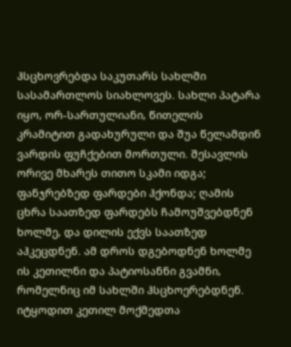ჰსცხოვრებდა საკუთარს სახლში სასამართლოს სიახლოვეს. სახლი პატარა იყო, ორ-სართულიანი, წითელის კრამიტით გადახურული და შუა წელამდინ ვარდის ფუჩქებით მორთული. შესავლის ორივე მხარეს თითო სკამი იდგა; ფანჯრებზედ ფარდები ჰქონდა; ღამის ცხრა საათზედ ფარდებს ჩამოუშვებდნენ ხოლმე, და დილის ექვს საათზედ აჰკეცდნენ. ამ დროს დგებოდნენ ხოლმე ის კეთილნი და პატიოსანნი გვამნი, რომელნიც იმ სახლში ჰსცხოერებდნენ. იტყოდით კეთილ მოქმედთა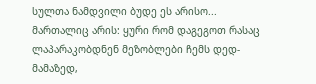სულთა ნამდვილი ბუდე ეს არისო... მართალიც არის: ყური რომ დაგეგოთ რასაც ლაპარაკობდნენ მეზობლები ჩემს დედ-მამაზედ,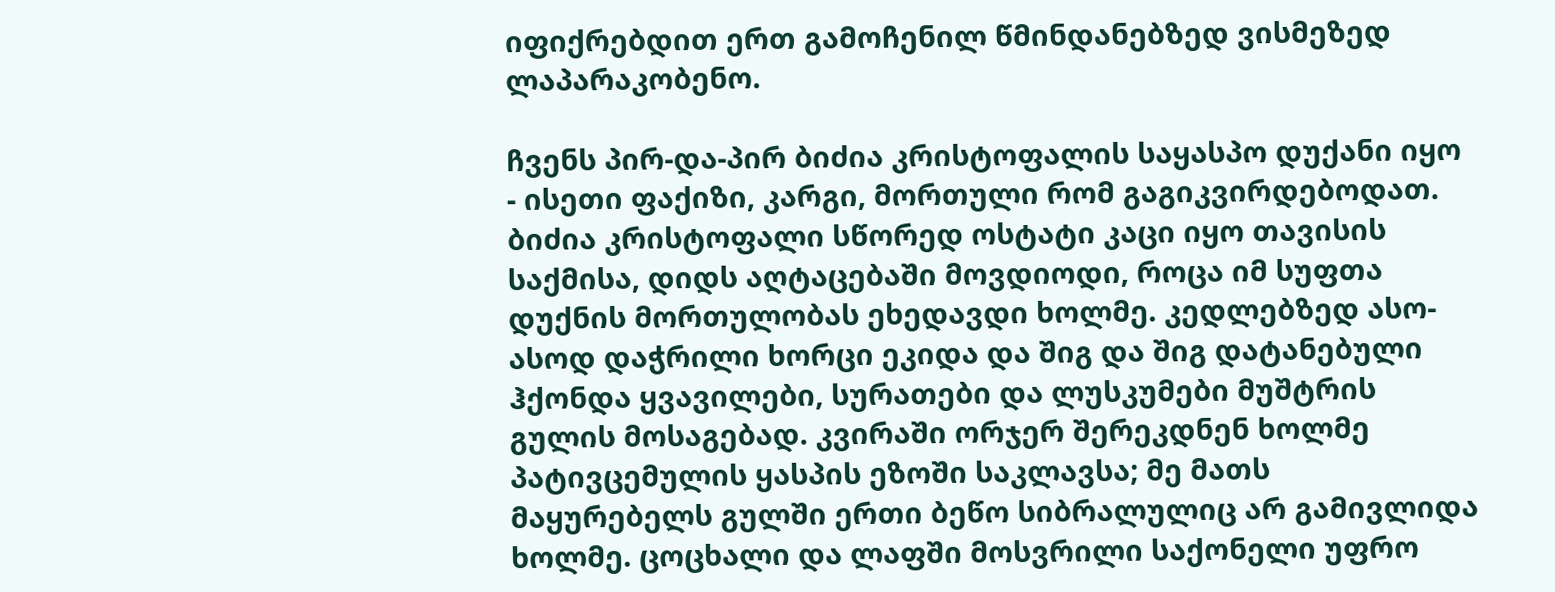იფიქრებდით ერთ გამოჩენილ წმინდანებზედ ვისმეზედ ლაპარაკობენო.

ჩვენს პირ-და-პირ ბიძია კრისტოფალის საყასპო დუქანი იყო - ისეთი ფაქიზი, კარგი, მორთული რომ გაგიკვირდებოდათ. ბიძია კრისტოფალი სწორედ ოსტატი კაცი იყო თავისის საქმისა, დიდს აღტაცებაში მოვდიოდი, როცა იმ სუფთა დუქნის მორთულობას ეხედავდი ხოლმე. კედლებზედ ასო-ასოდ დაჭრილი ხორცი ეკიდა და შიგ და შიგ დატანებული ჰქონდა ყვავილები, სურათები და ლუსკუმები მუშტრის გულის მოსაგებად. კვირაში ორჯერ შერეკდნენ ხოლმე პატივცემულის ყასპის ეზოში საკლავსა; მე მათს მაყურებელს გულში ერთი ბეწო სიბრალულიც არ გამივლიდა ხოლმე. ცოცხალი და ლაფში მოსვრილი საქონელი უფრო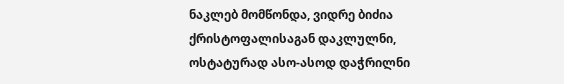ნაკლებ მომწონდა, ვიდრე ბიძია ქრისტოფალისაგან დაკლულნი, ოსტატურად ასო-ასოდ დაჭრილნი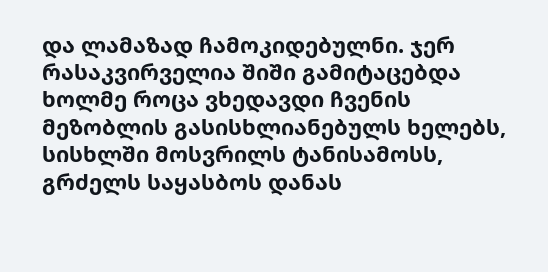და ლამაზად ჩამოკიდებულნი. ჯერ რასაკვირველია შიში გამიტაცებდა ხოლმე როცა ვხედავდი ჩვენის მეზობლის გასისხლიანებულს ხელებს, სისხლში მოსვრილს ტანისამოსს, გრძელს საყასბოს დანას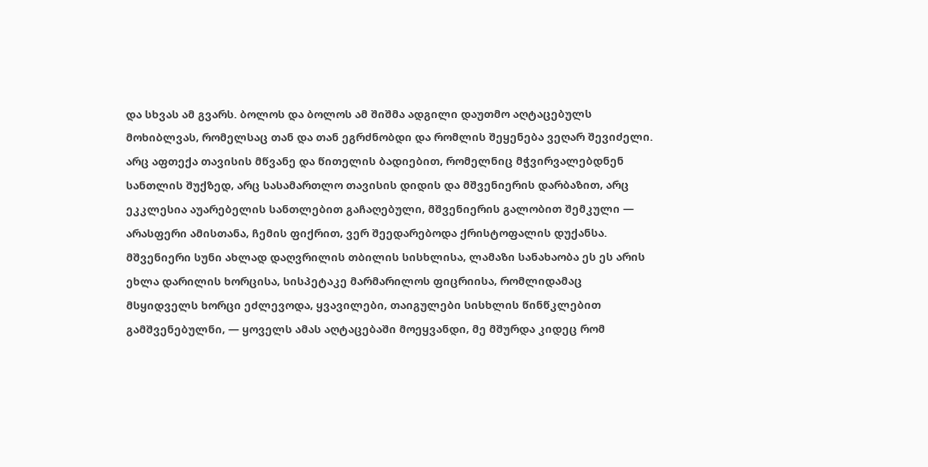და სხვას ამ გვარს. ბოლოს და ბოლოს ამ შიშმა ადგილი დაუთმო აღტაცებულს მოხიბლვას, რომელსაც თან და თან ეგრძნობდი და რომლის შეყენება ვეღარ შევიძელი. არც აფთექა თავისის მწვანე და წითელის ბადიებით, რომელნიც მჭვირვალებდნენ სანთლის შუქზედ, არც სასამართლო თავისის დიდის და მშვენიერის დარბაზით, არც ეკკლესია აუარებელის სანთლებით გაჩაღებული, მშვენიერის გალობით შემკული — არასფერი ამისთანა, ჩემის ფიქრით, ვერ შეედარებოდა ქრისტოფალის დუქანსა. მშვენიერი სუნი ახლად დაღვრილის თბილის სისხლისა, ლამაზი სანახაობა ეს ეს არის ეხლა დარილის ხორცისა, სისპეტაკე მარმარილოს ფიცრიისა, რომლიდამაც მსყიდველს ხორცი ეძლევოდა, ყვავილები, თაიგულები სისხლის წინწკლებით გამშვენებულნი, — ყოველს ამას აღტაცებაში მოეყვანდი, მე მშურდა კიდეც რომ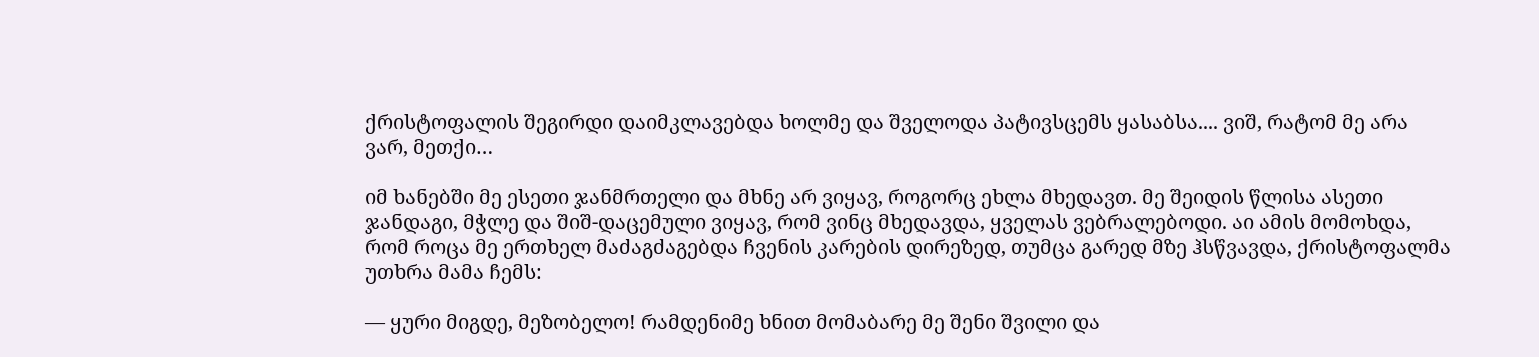ქრისტოფალის შეგირდი დაიმკლავებდა ხოლმე და შველოდა პატივსცემს ყასაბსა.... ვიშ, რატომ მე არა ვარ, მეთქი…

იმ ხანებში მე ესეთი ჯანმრთელი და მხნე არ ვიყავ, როგორც ეხლა მხედავთ. მე შეიდის წლისა ასეთი ჯანდაგი, მჭლე და შიშ-დაცემული ვიყავ, რომ ვინც მხედავდა, ყველას ვებრალებოდი. აი ამის მომოხდა, რომ როცა მე ერთხელ მაძაგძაგებდა ჩვენის კარების დირეზედ, თუმცა გარედ მზე ჰსწვავდა, ქრისტოფალმა უთხრა მამა ჩემს:

— ყური მიგდე, მეზობელო! რამდენიმე ხნით მომაბარე მე შენი შვილი და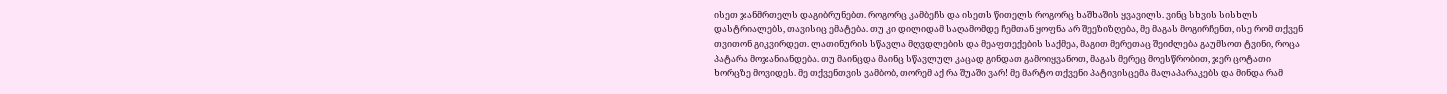ისეთ ჯანმრთელს დაგიბრუნებთ. როგორც კამბეჩს და ისეთს წითელს როგორც ხაშხაშის ყვავილს. ვინც სხვის სისხლს დასტრიალებს, თავისიც ემატება. თუ კი დილიდამ საღამომდე ჩემთან ყოფნა არ შეეზიზღება, მე მაგას მოგირჩენთ, ისე რომ თქვენ თვითონ გიკვირდეთ. ლათინურის სწავლა მღვდლების და მეაფთექების საქმეა, მაგით მერეთაც შეიძლება გაუმსოთ ტვინი, როცა პატარა მოჯანიანდება. თუ მაინცდა მაინც სწავლულ კაცად გინდათ გამოიყვანოთ, მაგას მერეც მოესწრობით, ჯერ ცოტათი ხორცზე მოვიდეს. მე თქვენთვის ვამბობ, თორემ აქ რა შუაში ვარ! მე მარტო თქვენი პატივისცემა მალაპარაკებს და მინდა რამ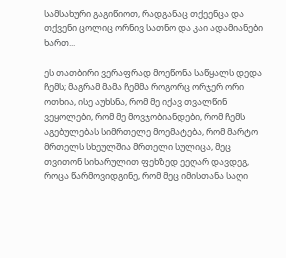სამსახური გაგიწიოთ, რადგანაც თქეენცა და თქვენი ცოლიც ორნივ სათნო და კაი ადამიანები ხართ...

ეს თათბირი ვერაფრად მოეწონა საწყალს დედა ჩემს; მაგრამ მამა ჩემმა როგორც ორჯერ ორი ოთხია, ისე აუხსნა, რომ მე იქავ თვალწინ ვეყოლები, რომ მე მოვჯობიანდები, რომ ჩემს აგებულებას სიმრთელე მოემატება, რომ მარტო მრთელს სხეულშია მრთელი სულიცა, მეც თვითონ სიხარულით ფეხზედ ეეღარ დავდეგ, როცა წარმოვიდგინე, რომ მეც იმისთანა საღი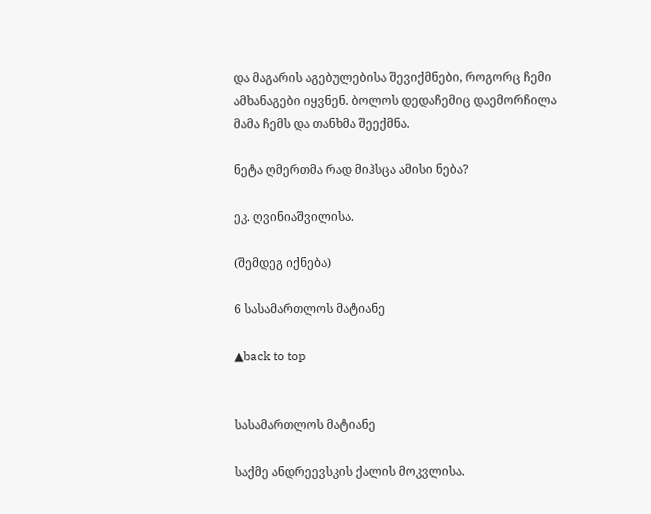და მაგარის აგებულებისა შევიქმნები, როგორც ჩემი ამხანაგები იყვნენ. ბოლოს დედაჩემიც დაემორჩილა მამა ჩემს და თანხმა შეექმნა.

ნეტა ღმერთმა რად მიჰსცა ამისი ნება?

ეკ. ღვინიაშვილისა.

(შემდეგ იქნება)

6 სასამართლოს მატიანე

▲back to top


სასამართლოს მატიანე

საქმე ანდრეევსკის ქალის მოკვლისა.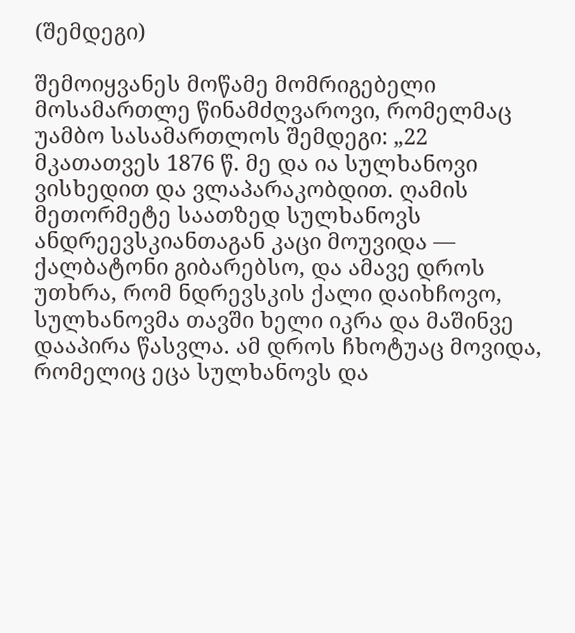(შემდეგი)

შემოიყვანეს მოწამე მომრიგებელი მოსამართლე წინამძღვაროვი, რომელმაც უამბო სასამართლოს შემდეგი: „22 მკათათვეს 1876 წ. მე და ია სულხანოვი ვისხედით და ვლაპარაკობდით. ღამის მეთორმეტე საათზედ სულხანოვს ანდრეევსკიანთაგან კაცი მოუვიდა — ქალბატონი გიბარებსო, და ამავე დროს უთხრა, რომ ნდრევსკის ქალი დაიხჩოვო, სულხანოვმა თავში ხელი იკრა და მაშინვე დააპირა წასვლა. ამ დროს ჩხოტუაც მოვიდა, რომელიც ეცა სულხანოვს და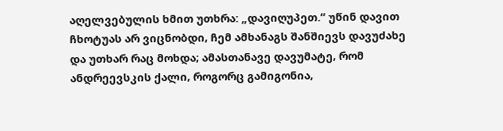აღელვებულის ხმით უთხრა: „დავიღუპეთ.“ უწინ დავით ჩხოტუას არ ვიცნობდი, ჩემ ამხანაგს შანშიევს დავუძახე და უთხარ რაც მოხდა; ამასთანავე დავუმატე, რომ ანდრეევსკის ქალი, როგორც გამიგონია,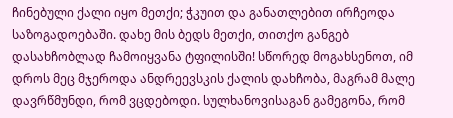ჩინებული ქალი იყო მეთქი; ჭკუით და განათლებით ირჩეოდა საზოგადოებაში. დახე მის ბედს მეთქი, თითქო განგებ დასახჩობლად ჩამოიყვანა ტფილისში! სწორედ მოგახსენოთ, იმ დროს მეც მჯეროდა ანდრეევსკის ქალის დახჩობა, მაგრამ მალე დავრწმუნდი, რომ ვცდებოდი. სულხანოვისაგან გამეგონა, რომ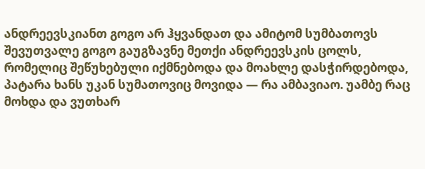ანდრეევსკიანთ გოგო არ ჰყვანდათ და ამიტომ სუმბათოვს შევუთვალე გოგო გაუგზავნე მეთქი ანდრეევსკის ცოლს, რომელიც შეწუხებული იქმნებოდა და მოახლე დასჭირდებოდა, პატარა ხანს უკან სუმათოვიც მოვიდა — რა ამბავიაო. უამბე რაც მოხდა და ვუთხარ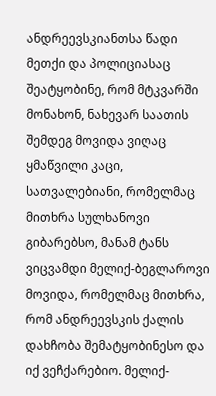ანდრეევსკიანთსა წადი მეთქი და პოლიციასაც შეატყობინე, რომ მტკვარში მონახონ, ნახევარ საათის შემდეგ მოვიდა ვიღაც ყმაწვილი კაცი, სათვალებიანი, რომელმაც მითხრა სულხანოვი გიბარებსო, მანამ ტანს ვიცვამდი მელიქ-ბეგლაროვი მოვიდა, რომელმაც მითხრა, რომ ანდრეევსკის ქალის დახჩობა შემატყობინესო და იქ ვეჩქარებიო. მელიქ-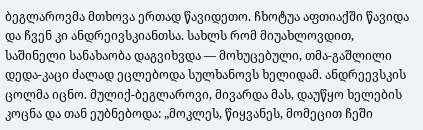ბეგლაროვმა მთხოვა ერთად წავიდეთო. ჩხოტუა აფთიაქში წავიდა და ჩვენ კი ანდრეივსკიანთსა. სახლს რომ მიუახლოვდით, საშინელი სანახაობა დაგვიხვდა — მოხუცებული, თმა-გაშლილი დედა-კაცი ძალად ეცლებოდა სულხანოვს ხელიდამ. ანდრეევსკის ცოლმა იცნო. მულიქ-ბეგლაროვი, მივარდა მას, დაუწყო ხელების კოცნა და თან ეუბნებოდა: „მოკლეს, წიყვანეს, მომეცით ჩეში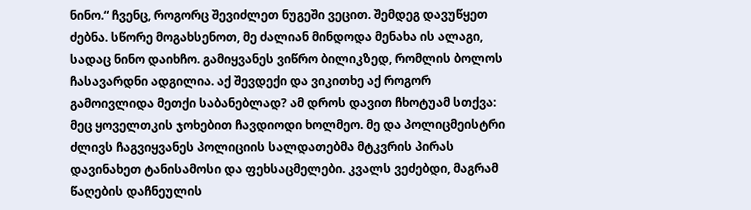ნინო.“ ჩვენც, როგორც შევიძლეთ ნუგეში ვეცით. შემდეგ დავუწყეთ ძებნა. სწორე მოგახსენოთ, მე ძალიან მინდოდა მენახა ის ალაგი, სადაც ნინო დაიხჩო. გამიყვანეს ვიწრო ბილიკზედ, რომლის ბოლოს ჩასავარდნი ადგილია. აქ შევდექი და ვიკითხე აქ როგორ გამოივლიდა მეთქი საბანებლად? ამ დროს დავით ჩხოტუამ სთქვა: მეც ყოველთკის ჯოხებით ჩავდიოდი ხოლმეო. მე და პოლიცმეისტრი ძლივს ჩაგვიყვანეს პოლიციის სალდათებმა მტკვრის პირას დავინახეთ ტანისამოსი და ფეხსაცმელები. კვალს ვეძებდი, მაგრამ წაღების დაჩნეულის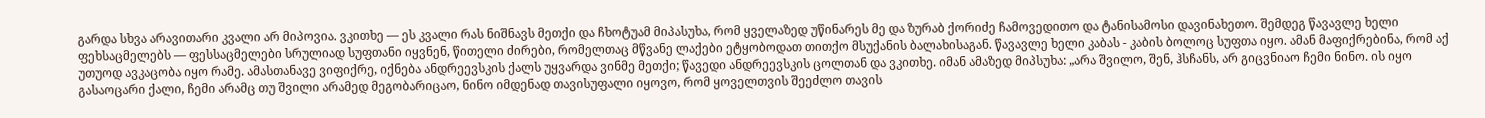გარდა სხვა არავითარი კვალი არ მიპოვია. ვკითხე — ეს კვალი რას ნიშნავს მეთქი და ჩხოტუამ მიპასუხა, რომ ყველაზედ უწინარეს მე და ზურაბ ქორიძე ჩამოვედითო და ტანისამოსი დავინახეთო. შემდეგ წავავლე ხელი ფეხსაცმელებს — ფესსაცმელები სრულიად სუფთანი იყვნენ, წითელი ძირები, რომელთაც მწვანე ლაქები ეტყობოდათ თითქო მსუქანის ბალახისაგან. წავავლე ხელი კაბას - კაბის ბოლოც სუფთა იყო. ამან მაფიქრებინა, რომ აქ უთუოდ ავკაცობა იყო რამე. ამასთანავე ვიფიქრე, იქნება ანდრეევსკის ქალს უყვარდა ვინმე მეთქი; წავედი ანდრეევსკის ცოლთან და ვკითხე. იმან ამაზედ მიპსუხა: „არა შვილო, შენ, ჰსჩანს, არ გიცვნიაო ჩემი ნინო. ის იყო გასაოცარი ქალი, ჩემი არამც თუ შვილი არამედ მეგობარიცაო, ნინო იმდენად თავისუფალი იყოვო, რომ ყოველთვის შეეძლო თავის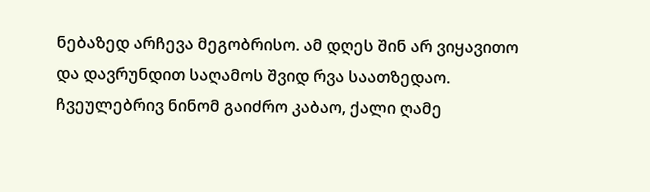ნებაზედ არჩევა მეგობრისო. ამ დღეს შინ არ ვიყავითო და დავრუნდით საღამოს შვიდ რვა საათზედაო. ჩვეულებრივ ნინომ გაიძრო კაბაო, ქალი ღამე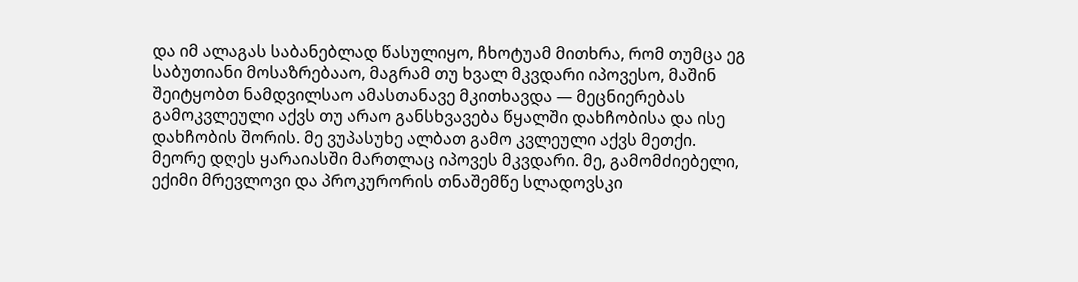და იმ ალაგას საბანებლად წასულიყო, ჩხოტუამ მითხრა, რომ თუმცა ეგ საბუთიანი მოსაზრებააო, მაგრამ თუ ხვალ მკვდარი იპოვესო, მაშინ შეიტყობთ ნამდვილსაო ამასთანავე მკითხავდა — მეცნიერებას გამოკვლეული აქვს თუ არაო განსხვავება წყალში დახჩობისა და ისე დახჩობის შორის. მე ვუპასუხე ალბათ გამო კვლეული აქვს მეთქი. მეორე დღეს ყარაიასში მართლაც იპოვეს მკვდარი. მე, გამომძიებელი, ექიმი მრევლოვი და პროკურორის თნაშემწე სლადოვსკი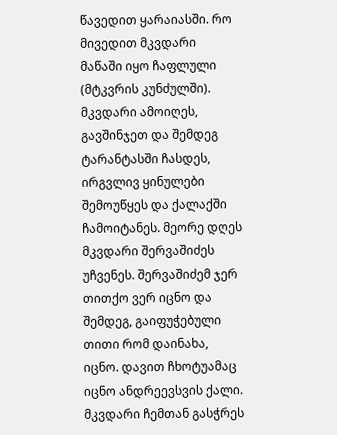წავედით ყარაიასში. რო მივედით მკვდარი მაწაში იყო ჩაფლული (მტკვრის კუნძულში). მკვდარი ამოიღეს, გავშინჯეთ და შემდეგ ტარანტასში ჩასდეს, ირგვლივ ყინულები შემოუწყეს და ქალაქში ჩამოიტანეს. მეორე დღეს მკვდარი შერვაშიძეს უჩვენეს. შერვაშიძემ ჯერ თითქო ვერ იცნო და შემდეგ, გაიფუჭებული თითი რომ დაინახა, იცნო. დავით ჩხოტუამაც იცნო ანდრეევსვის ქალი. მკვდარი ჩემთან გასჭრეს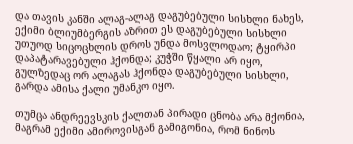და თავის კანში ალაგ-ალაგ დაგუბებული სისხლი ნახეს, ექიმი ბლიუმბერგის აზრით ეს დაგუბებული სისხლი უთუოდ სიცოცხლის დროს უნდა მოსვლოდაო; ტყირპი დაპატარავებული ჰქონდა; კუჭში წყალი არ იყო, გულზედაც ორ ალაგას ჰქონდა დაგუბებული სისხლი, გარდა ამისა ქალი უმანკო იყო.

თუმცა ანდრეევსკის ქალთან პირადი ცნობა არა მქონია, მაგრამ ექიმი ამიროვისგან გამიგონია, რომ ნინოს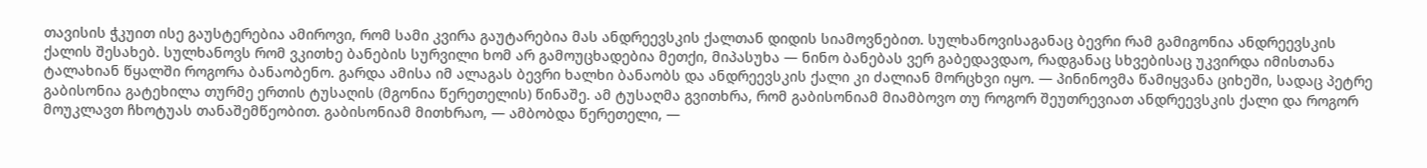თავისის ჭკუით ისე გაუსტერებია ამიროვი, რომ სამი კვირა გაუტარებია მას ანდრეევსკის ქალთან დიდის სიამოვნებით. სულხანოვისაგანაც ბევრი რამ გამიგონია ანდრეევსკის ქალის შესახებ. სულხანოვს რომ ვკითხე ბანების სურვილი ხომ არ გამოუცხადებია მეთქი, მიპასუხა — ნინო ბანებას ვერ გაბედავდაო, რადგანაც სხვებისაც უკვირდა იმისთანა ტალახიან წყალში როგორა ბანაობენო. გარდა ამისა იმ ალაგას ბევრი ხალხი ბანაობს და ანდრეევსკის ქალი კი ძალიან მორცხვი იყო. — პინინოვმა წამიყვანა ციხეში, სადაც პეტრე გაბისონია გატეხილა თურმე ერთის ტუსაღის (მგონია წერეთელის) წინაშე. ამ ტუსაღმა გვითხრა, რომ გაბისონიამ მიამბოვო თუ როგორ შეუთრევიათ ანდრეევსკის ქალი და როგორ მოუკლავთ ჩხოტუას თანაშემწეობით. გაბისონიამ მითხრაო, — ამბობდა წერეთელი, —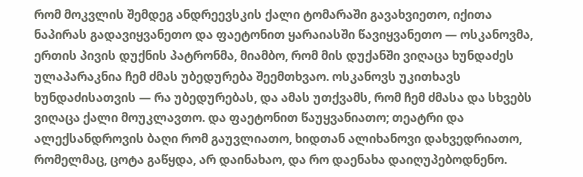რომ მოკვლის შემდეგ ანდრეევსკის ქალი ტომარაში გავახვიეთო, იქითა ნაპირას გადავიყვანეთო და ფაეტონით ყარაიასში წავიყვანეთო — ოსკანოვმა, ერთის პივის დუქნის პატრონმა, მიამბო, რომ მის დუქანში ვიღაცა ხუნდაძეს ულაპარაკნია ჩემ ძმას უბედურება შეემთხვაო. ოსკანოვს უკითხავს ხუნდაძისათვის — რა უბედურებას, და ამას უთქვამს, რომ ჩემ ძმასა და სხვებს ვიღაცა ქალი მოუკლავთო. და ფაეტონით წაუყვანიათო; თეატრი და ალექსანდროვის ბაღი რომ გაუვლიათო, ხიდთან ალიხანოვი დახვედრიათო, რომელმაც, ცოტა გაწყდა, არ დაინახაო, და რო დაენახა დაიღუპებოდნენო.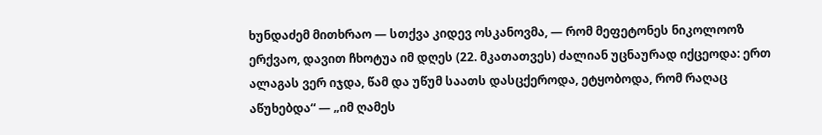ხუნდაძემ მითხრაო — სთქვა კიდევ ოსკანოვმა, — რომ მეფეტონეს ნიკოლოოზ ერქვაო, დავით ჩხოტუა იმ დღეს (22. მკათათვეს) ძალიან უცნაურად იქცეოდა: ერთ ალაგას ვერ იჯდა, წამ და უწუმ საათს დასცქეროდა, ეტყობოდა, რომ რაღაც აწუხებდა“ — „იმ ღამეს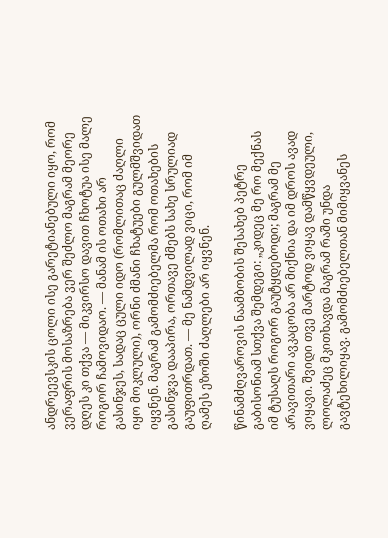ანდრეევსკის ცოლი ისე გარეტიანებული იყო, რომ ვერაფრის მოსაზრება ვერ შეძლო მაგრამ მეორე დღეს კი თქვა — მიკვირსო დავით ჩხოტუა ისე მალე როგორ ჩამოვიდაო. — მანამ ის ოთახი არ გასინჯეს, სადაც ცული იდო (რომლითაც ძაღლი იყო მოკლული), ორნი ძმანი ჩხატუები გულმშვიდათ იყვნენ. მაგრამ გამომძიებელმა რომ ოთახების გასინჯვა დააპირა, ორთავე ძმებს სახე სრულიად გაუფითრდათ. — მე ნამდვილად ვიცი, რომ იმ ღამეს ეზოში ძაღლები არ იყვნენ.

წინამძღვაროვის ნაამბობის შესახებ პეტრე გაბისონიამ სთქვა შემდეგი: „კიდეც მე რო მექნას იმ ტუსაღს როგორ გაუტყდებოდი; მაგრამ მე არავითარი ავკაცობა არ მიქნია და იმ დროს ავად ვიყავი. შვიდი თვე მარტოდ ვიყავ დამწყვდეული, ლოლაძეც მკითხავდა მაგრამ რაში უნდა გავტეხილიყავ. გამომძიებელთან მიმიყვანეს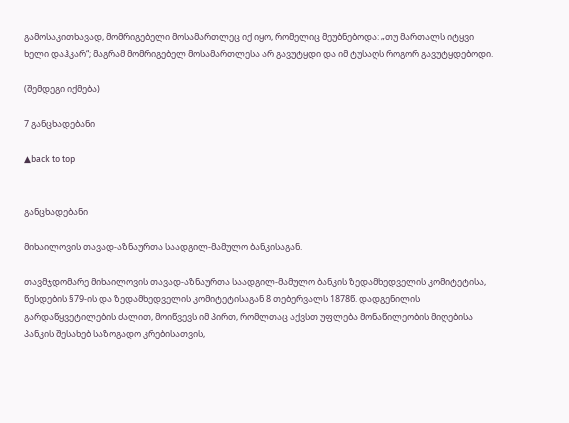გამოსაკითხავად, მომრიგებელი მოსამართლეც იქ იყო, რომელიც მეუბნებოდა: „თუ მართალს იტყვი ხელი დაჰკარ“; მაგრამ მომრიგებელ მოსამართლესა არ გავუტყდი და იმ ტუსაღს როგორ გავუტყდებოდი.

(შემდეგი იქმება)

7 განცხადებანი

▲back to top


განცხადებანი

მიხაილოვის თავად-აზნაურთა საადგილ-მამულო ბანკისაგან.

თავმჯდომარე მიხაილოვის თავად-აზნაურთა საადგილ-მამულო ბანკის ზედამხედველის კომიტეტისა, წესდების §79-ის და ზედამხედველის კომიტეტისაგან 8 თებერვალს 1878წ. დადგენილის გარდაწყვეტილების ძალით, მოიწვევს იმ პირთ, რომლთაც აქვსთ უფლება მონაწილეობის მიღებისა პანკის შესახებ საზოგადო კრებისათვის,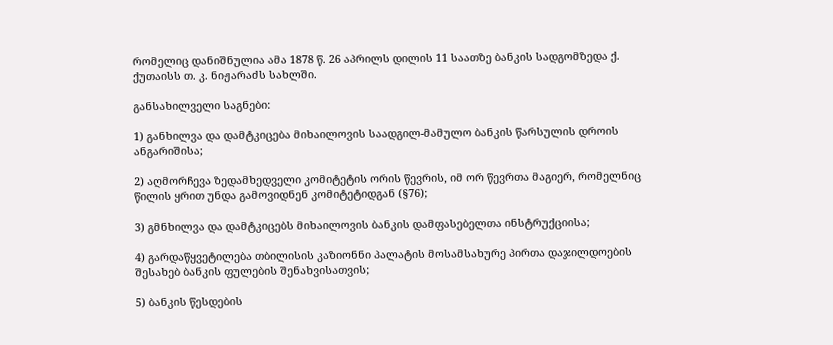რომელიც დანიშნულია ამა 1878 წ. 26 აპრილს დილის 11 საათზე ბანკის სადგომზედა ქ. ქუთაისს თ. კ. ნიჟარაძს სახლში.

განსახილველი საგნები:

1) განხილვა და დამტკიცება მიხაილოვის საადგილ-მამულო ბანკის წარსულის დროის ანგარიშისა;

2) აღმორჩევა ზედამხედველი კომიტეტის ორის წევრის, იმ ორ წევრთა მაგიერ, რომელნიც წილის ყრით უნდა გამოვიდნენ კომიტეტიდგან (§76);

3) გმნხილვა და დამტკიცებს მიხაილოვის ბანკის დამფასებელთა ინსტრუქციისა;

4) გარდაწყვეტილება თბილისის კაზიონნი პალატის მოსამსახურე პირთა დაჯილდოების შესახებ ბანკის ფულების შენახვისათვის;

5) ბანკის წესდების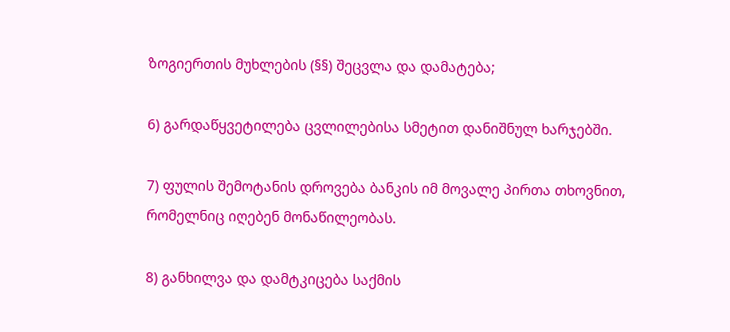ზოგიერთის მუხლების (§§) შეცვლა და დამატება;

6) გარდაწყვეტილება ცვლილებისა სმეტით დანიშნულ ხარჯებში.

7) ფულის შემოტანის დროვება ბანკის იმ მოვალე პირთა თხოვნით, რომელნიც იღებენ მონაწილეობას.

8) განხილვა და დამტკიცება საქმის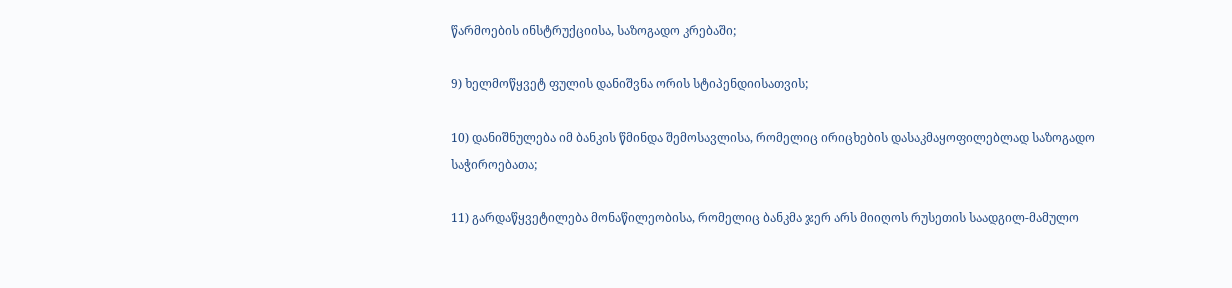წარმოების ინსტრუქციისა, საზოგადო კრებაში;

9) ხელმოწყვეტ ფულის დანიშვნა ორის სტიპენდიისათვის;

10) დანიშნულება იმ ბანკის წმინდა შემოსავლისა, რომელიც ირიცხების დასაკმაყოფილებლად საზოგადო საჭიროებათა;

11) გარდაწყვეტილება მონაწილეობისა, რომელიც ბანკმა ჯერ არს მიიღოს რუსეთის საადგილ-მამულო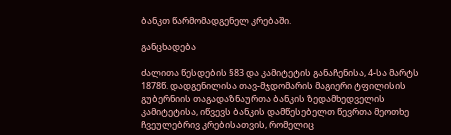ბანკთ წარმომადგენელ კრებაში.

განცხადება

ძალითა წესდების §83 და კამიტეტის განაჩენისა, 4-სა მარტს 1878წ. დადგენილისა თავ-მჯდომარის მაგიერი ტფილისის გუბერნიის თაგადაზნაურთა ბანკის ზედამხედველის კამიტეტისა, იწვევს ბანკის დამწესებელთ წევრთა მეოთხე ჩვეულებრივ კრებისათვის, რომელიც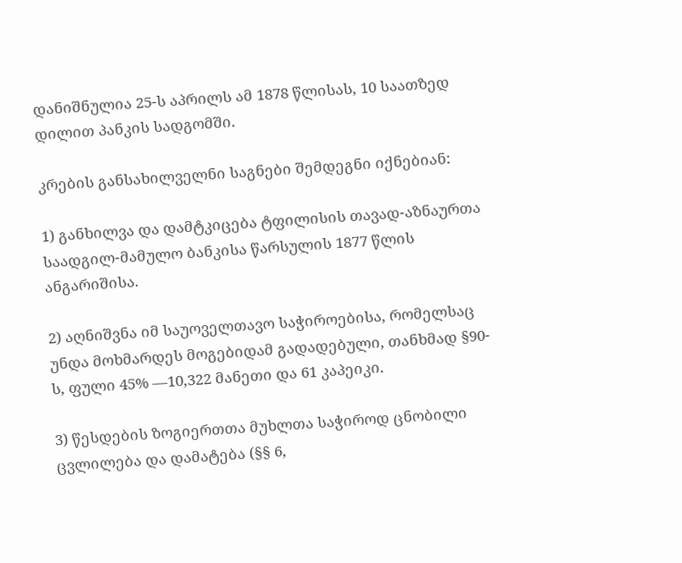დანიშნულია 25-ს აპრილს ამ 1878 წლისას, 10 საათზედ დილით პანკის სადგომში.

კრების განსახილველნი საგნები შემდეგნი იქნებიან:

1) განხილვა და დამტკიცება ტფილისის თავად-აზნაურთა საადგილ-მამულო ბანკისა წარსულის 1877 წლის ანგარიშისა.

2) აღნიშვნა იმ საუოველთავო საჭიროებისა, რომელსაც უნდა მოხმარდეს მოგებიდამ გადადებული, თანხმად §90-ს, ფული 45% —10,322 მანეთი და 61 კაპეიკი.

3) წესდების ზოგიერთთა მუხლთა საჭიროდ ცნობილი ცვლილება და დამატება (§§ 6,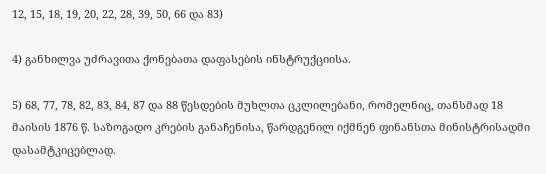12, 15, 18, 19, 20, 22, 28, 39, 50, 66 და 83)

4) განხილვა უძრავითა ქონებათა დაფასების ინსტრუქციისა.

5) 68, 77, 78, 82, 83, 84, 87 და 88 წესდების მუხლთა ცკლილებანი, რომელნიც, თანსმად 18 მაისის 1876 წ. საზოგადო კრების განაჩენისა, წარდგენილ იქმნენ ფინანსთა მინისტრისადმი დასამტკიცებლად.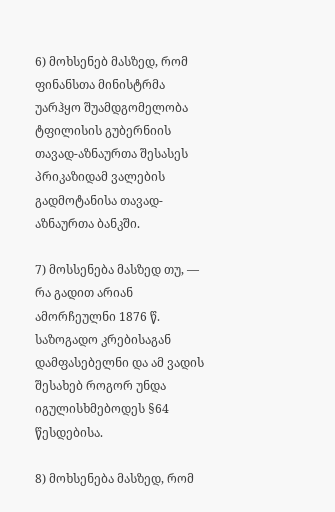6) მოხსენებ მასზედ, რომ ფინანსთა მინისტრმა უარჰყო შუამდგომელობა ტფილისის გუბერნიის თავად-აზნაურთა შესასეს პრიკაზიდამ ვალების გადმოტანისა თავად-აზნაურთა ბანკში.

7) მოსსენება მასზედ თუ, — რა გადით არიან ამორჩეულნი 1876 წ. საზოგადო კრებისაგან დამფასებელნი და ამ ვადის შესახებ როგორ უნდა იგულისხმებოდეს §64 წესდებისა.

8) მოხსენება მასზედ, რომ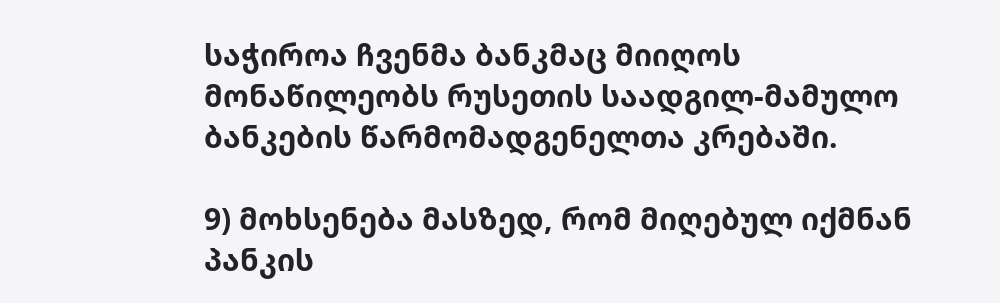საჭიროა ჩვენმა ბანკმაც მიიღოს მონაწილეობს რუსეთის საადგილ-მამულო ბანკების წარმომადგენელთა კრებაში.

9) მოხსენება მასზედ, რომ მიღებულ იქმნან პანკის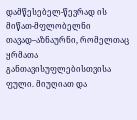დამწესებელ-წევრად ის მიწათ-მფლობელნი თავად–აზნაურნი, რომელთაც ყრმათა განთავისუფლებისთვისა ფული. მიუღიათ და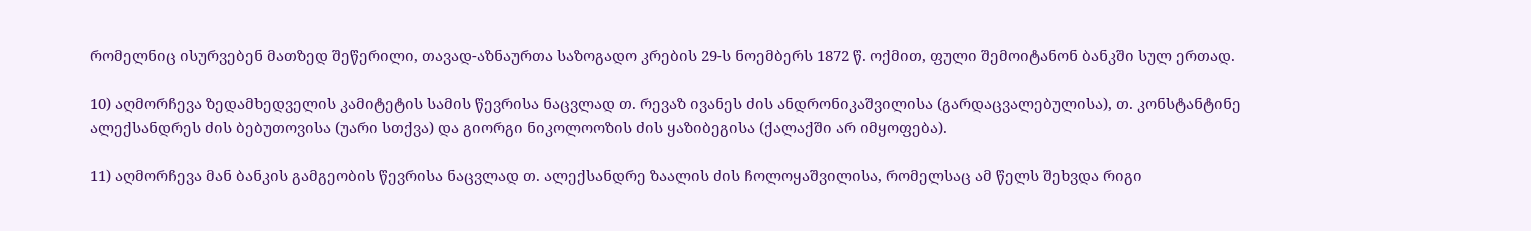რომელნიც ისურვებენ მათზედ შეწერილი, თავად-აზნაურთა საზოგადო კრების 29-ს ნოემბერს 1872 წ. ოქმით, ფული შემოიტანონ ბანკში სულ ერთად.

10) აღმორჩევა ზედამხედველის კამიტეტის სამის წევრისა ნაცვლად თ. რევაზ ივანეს ძის ანდრონიკაშვილისა (გარდაცვალებულისა), თ. კონსტანტინე ალექსანდრეს ძის ბებუთოვისა (უარი სთქვა) და გიორგი ნიკოლოოზის ძის ყაზიბეგისა (ქალაქში არ იმყოფება).

11) აღმორჩევა მან ბანკის გამგეობის წევრისა ნაცვლად თ. ალექსანდრე ზაალის ძის ჩოლოყაშვილისა, რომელსაც ამ წელს შეხვდა რიგი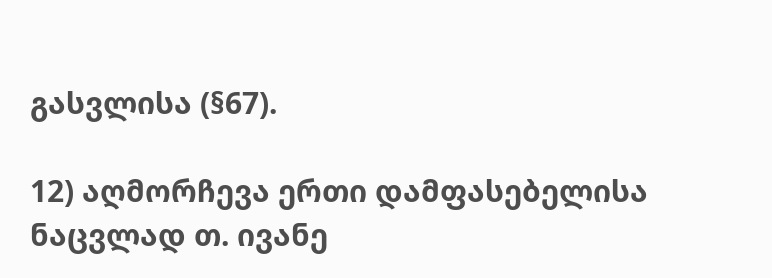გასვლისა (§67).

12) აღმორჩევა ერთი დამფასებელისა ნაცვლად თ. ივანე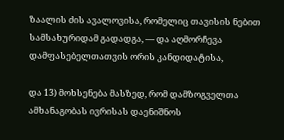ზაალის ძის ავალოვისა, რომელიც თავისის ნებით სამსახურიდამ გადადგა, — და აღმორჩევა დამფასებელთათვის ორის კანდიდატისა,

და 13) მოხსენება მასზედ, რომ დამზოგველთა ამხანაგობას ივრისას დაენიშნოს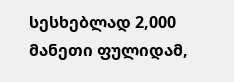სესხებლად 2,000 მანეთი ფულიდამ,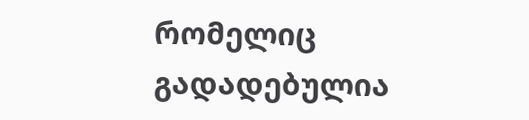რომელიც გადადებულია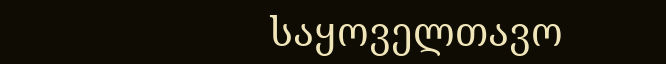საყოველთავო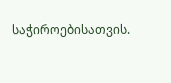საჭიროებისათვის.